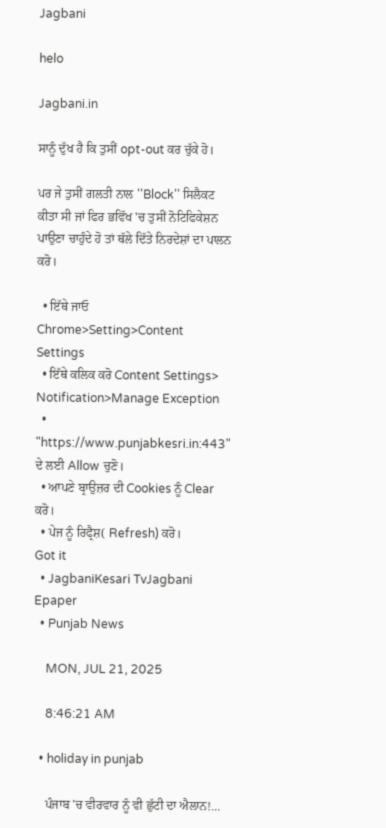Jagbani

helo

Jagbani.in

ਸਾਨੂੰ ਦੁੱਖ ਹੈ ਕਿ ਤੁਸੀਂ opt-out ਕਰ ਚੁੱਕੇ ਹੋ।

ਪਰ ਜੇ ਤੁਸੀਂ ਗਲਤੀ ਨਾਲ ''Block'' ਸਿਲੈਕਟ ਕੀਤਾ ਸੀ ਜਾਂ ਫਿਰ ਭਵਿੱਖ 'ਚ ਤੁਸੀਂ ਨੋਟਿਫਿਕੇਸ਼ਨ ਪਾਉਣਾ ਚਾਹੁੰਦੇ ਹੋ ਤਾਂ ਥੱਲੇ ਦਿੱਤੇ ਨਿਰਦੇਸ਼ਾਂ ਦਾ ਪਾਲਨ ਕਰੋ।

  • ਇੱਥੇ ਜਾਓ Chrome>Setting>Content Settings
  • ਇੱਥੇ ਕਲਿਕ ਕਰੋ Content Settings> Notification>Manage Exception
  • "https://www.punjabkesri.in:443" ਦੇ ਲਈ Allow ਚੁਣੋ।
  • ਆਪਣੇ ਬ੍ਰਾਉਜ਼ਰ ਦੀ Cookies ਨੂੰ Clear ਕਰੋ।
  • ਪੇਜ ਨੂੰ ਰਿਫ੍ਰੈਸ਼( Refresh) ਕਰੋ।
Got it
  • JagbaniKesari TvJagbani Epaper
  • Punjab News

    MON, JUL 21, 2025

    8:46:21 AM

  • holiday in punjab

    ਪੰਜਾਬ 'ਚ ਵੀਰਵਾਰ ਨੂੰ ਵੀ ਛੁੱਟੀ ਦਾ ਐਲਾਨ!...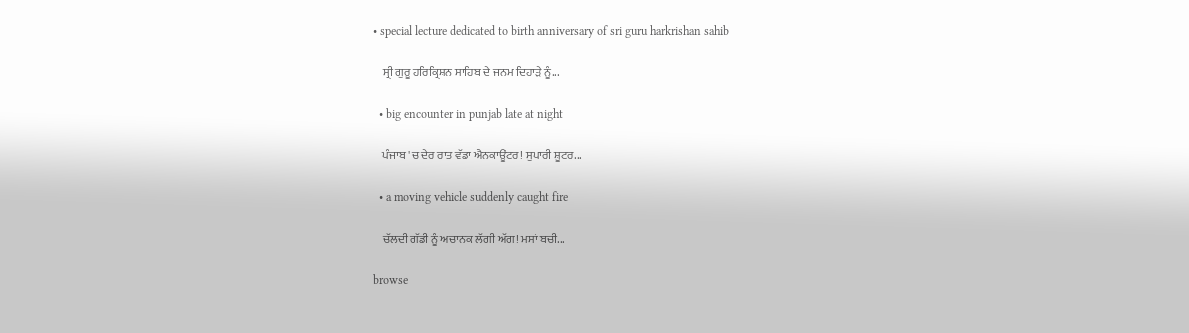• special lecture dedicated to birth anniversary of sri guru harkrishan sahib

    ਸ੍ਰੀ ਗੁਰੂ ਹਰਿਕ੍ਰਿਸ਼ਨ ਸਾਹਿਬ ਦੇ ਜਨਮ ਦਿਹਾੜੇ ਨੂੰ...

  • big encounter in punjab late at night

    ਪੰਜਾਬ 'ਚ ਦੇਰ ਰਾਤ ਵੱਡਾ ਐਨਕਾਊਂਟਰ! ਸੁਪਾਰੀ ਸ਼ੂਟਰ...

  • a moving vehicle suddenly caught fire

    ਚੱਲਦੀ ਗੱਡੀ ਨੂੰ ਅਚਾਨਕ ਲੱਗੀ ਅੱਗ! ਮਸਾਂ ਬਚੀ...

browse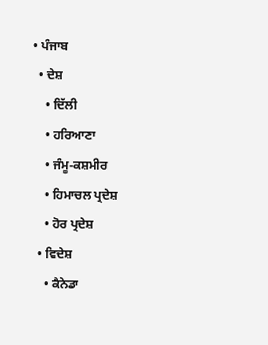• ਪੰਜਾਬ
  • ਦੇਸ਼
    • ਦਿੱਲੀ
    • ਹਰਿਆਣਾ
    • ਜੰਮੂ-ਕਸ਼ਮੀਰ
    • ਹਿਮਾਚਲ ਪ੍ਰਦੇਸ਼
    • ਹੋਰ ਪ੍ਰਦੇਸ਼
  • ਵਿਦੇਸ਼
    • ਕੈਨੇਡਾ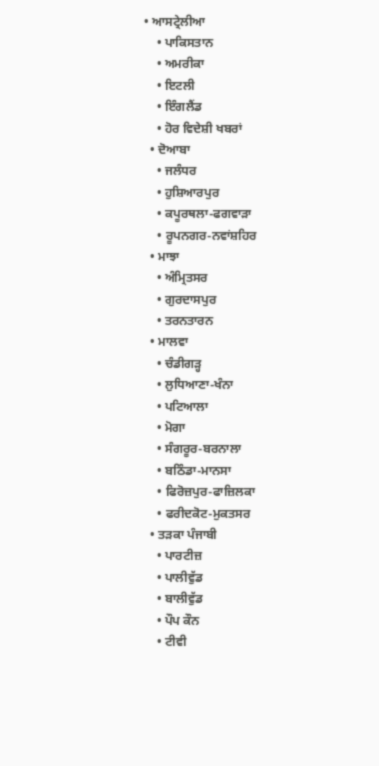• ਆਸਟ੍ਰੇਲੀਆ
    • ਪਾਕਿਸਤਾਨ
    • ਅਮਰੀਕਾ
    • ਇਟਲੀ
    • ਇੰਗਲੈਂਡ
    • ਹੋਰ ਵਿਦੇਸ਼ੀ ਖਬਰਾਂ
  • ਦੋਆਬਾ
    • ਜਲੰਧਰ
    • ਹੁਸ਼ਿਆਰਪੁਰ
    • ਕਪੂਰਥਲਾ-ਫਗਵਾੜਾ
    • ਰੂਪਨਗਰ-ਨਵਾਂਸ਼ਹਿਰ
  • ਮਾਝਾ
    • ਅੰਮ੍ਰਿਤਸਰ
    • ਗੁਰਦਾਸਪੁਰ
    • ਤਰਨਤਾਰਨ
  • ਮਾਲਵਾ
    • ਚੰਡੀਗੜ੍ਹ
    • ਲੁਧਿਆਣਾ-ਖੰਨਾ
    • ਪਟਿਆਲਾ
    • ਮੋਗਾ
    • ਸੰਗਰੂਰ-ਬਰਨਾਲਾ
    • ਬਠਿੰਡਾ-ਮਾਨਸਾ
    • ਫਿਰੋਜ਼ਪੁਰ-ਫਾਜ਼ਿਲਕਾ
    • ਫਰੀਦਕੋਟ-ਮੁਕਤਸਰ
  • ਤੜਕਾ ਪੰਜਾਬੀ
    • ਪਾਰਟੀਜ਼
    • ਪਾਲੀਵੁੱਡ
    • ਬਾਲੀਵੁੱਡ
    • ਪੌਪ ਕੌਨ
    • ਟੀਵੀ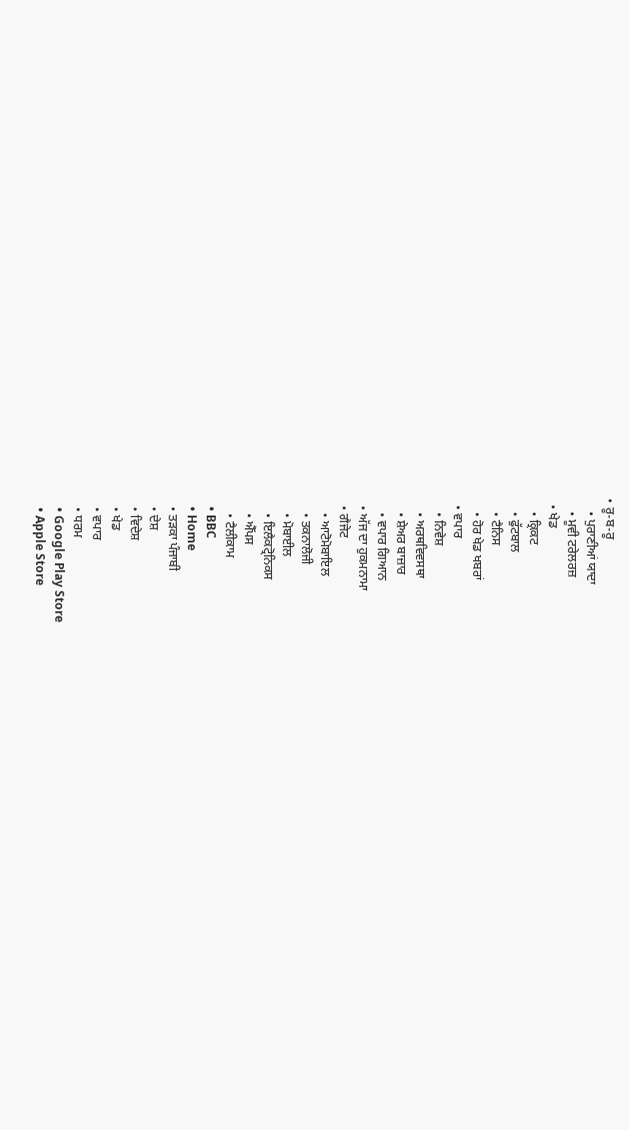• ਰੂ-ਬ-ਰੂ
    • ਪੁਰਾਣੀਆਂ ਯਾਦਾ
    • ਮੂਵੀ ਟਰੇਲਰਜ਼
  • ਖੇਡ
    • ਕ੍ਰਿਕਟ
    • ਫੁੱਟਬਾਲ
    • ਟੈਨਿਸ
    • ਹੋਰ ਖੇਡ ਖਬਰਾਂ
  • ਵਪਾਰ
    • ਨਿਵੇਸ਼
    • ਅਰਥਵਿਵਸਥਾ
    • ਸ਼ੇਅਰ ਬਾਜ਼ਾਰ
    • ਵਪਾਰ ਗਿਆਨ
  • ਅੱਜ ਦਾ ਹੁਕਮਨਾਮਾ
  • ਗੈਜੇਟ
    • ਆਟੋਮੋਬਾਇਲ
    • ਤਕਨਾਲੋਜੀ
    • ਮੋਬਾਈਲ
    • ਇਲੈਕਟ੍ਰੋਨਿਕਸ
    • ਐੱਪਸ
    • ਟੈਲੀਕਾਮ
  • BBC
  • Home
  • ਤੜਕਾ ਪੰਜਾਬੀ
  • ਦੇਸ਼
  • ਵਿਦੇਸ਼
  • ਖੇਡ
  • ਵਪਾਰ
  • ਧਰਮ
  • Google Play Store
  • Apple Store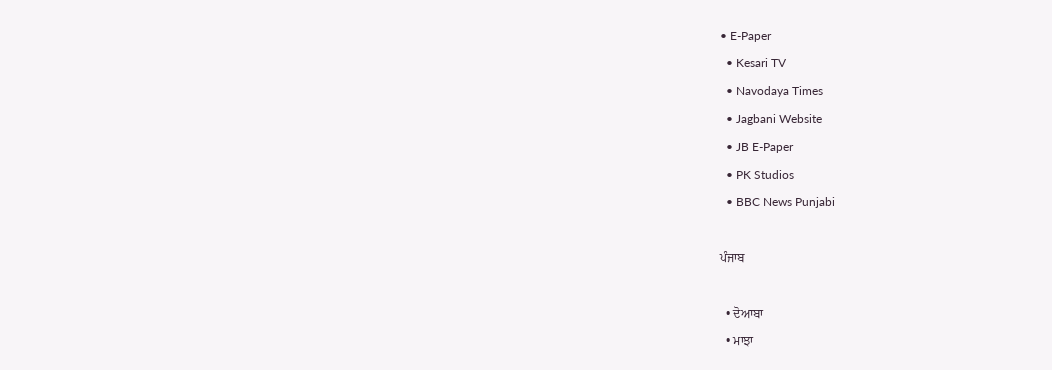• E-Paper
  • Kesari TV
  • Navodaya Times
  • Jagbani Website
  • JB E-Paper
  • PK Studios
  • BBC News Punjabi

ਪੰਜਾਬ

  • ਦੋਆਬਾ
  • ਮਾਝਾ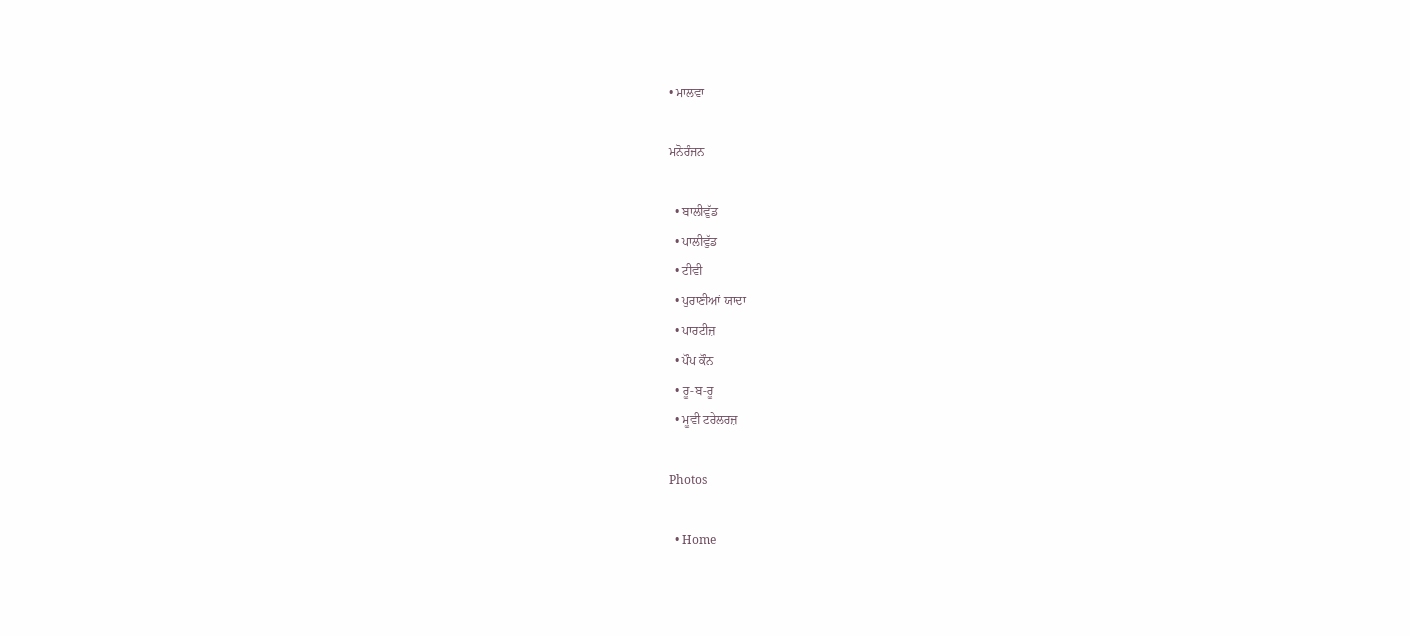• ਮਾਲਵਾ

ਮਨੋਰੰਜਨ

  • ਬਾਲੀਵੁੱਡ
  • ਪਾਲੀਵੁੱਡ
  • ਟੀਵੀ
  • ਪੁਰਾਣੀਆਂ ਯਾਦਾ
  • ਪਾਰਟੀਜ਼
  • ਪੌਪ ਕੌਨ
  • ਰੂ-ਬ-ਰੂ
  • ਮੂਵੀ ਟਰੇਲਰਜ਼

Photos

  • Home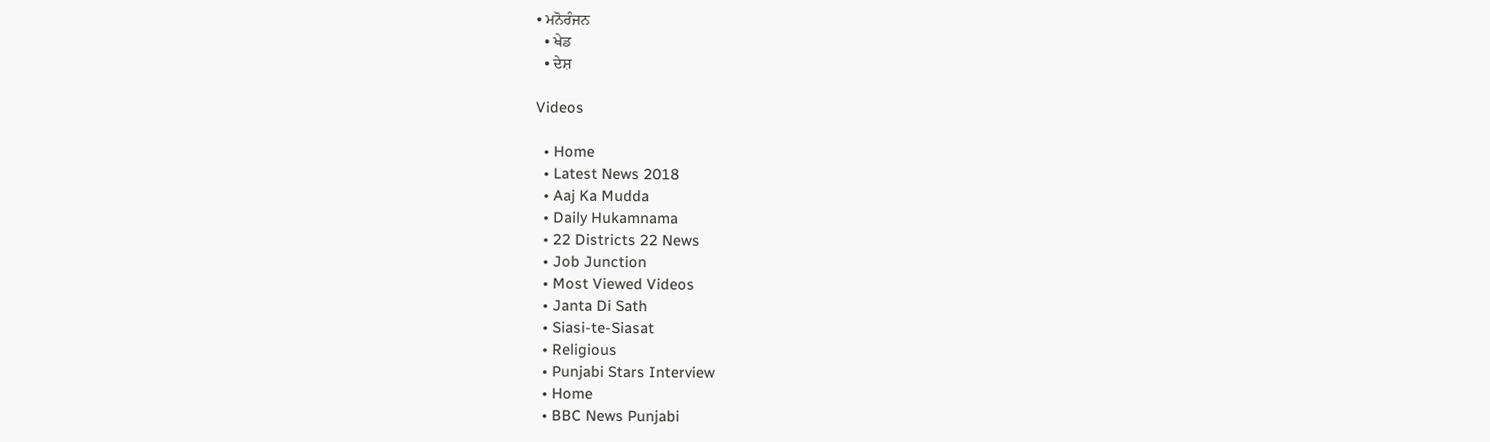• ਮਨੋਰੰਜਨ
  • ਖੇਡ
  • ਦੇਸ਼

Videos

  • Home
  • Latest News 2018
  • Aaj Ka Mudda
  • Daily Hukamnama
  • 22 Districts 22 News
  • Job Junction
  • Most Viewed Videos
  • Janta Di Sath
  • Siasi-te-Siasat
  • Religious
  • Punjabi Stars Interview
  • Home
  • BBC News Punjabi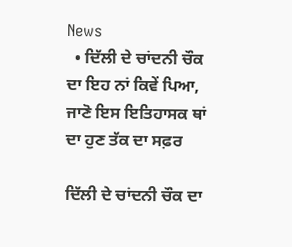News
  • ਦਿੱਲੀ ਦੇ ਚਾਂਦਨੀ ਚੌਕ ਦਾ ਇਹ ਨਾਂ ਕਿਵੇਂ ਪਿਆ, ਜਾਣੋ ਇਸ ਇਤਿਹਾਸਕ ਥਾਂ ਦਾ ਹੁਣ ਤੱਕ ਦਾ ਸਫ਼ਰ

ਦਿੱਲੀ ਦੇ ਚਾਂਦਨੀ ਚੌਕ ਦਾ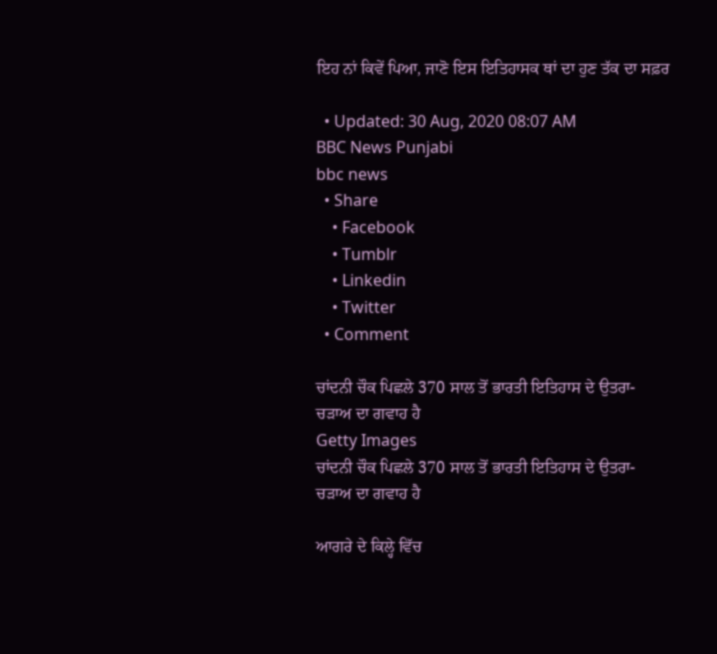ਇਹ ਨਾਂ ਕਿਵੇਂ ਪਿਆ, ਜਾਣੋ ਇਸ ਇਤਿਹਾਸਕ ਥਾਂ ਦਾ ਹੁਣ ਤੱਕ ਦਾ ਸਫ਼ਰ

  • Updated: 30 Aug, 2020 08:07 AM
BBC News Punjabi
bbc news
  • Share
    • Facebook
    • Tumblr
    • Linkedin
    • Twitter
  • Comment

ਚਾਂਦਨੀ ਚੌਕ ਪਿਛਲੇ 370 ਸਾਲ ਤੋਂ ਭਾਰਤੀ ਇਤਿਹਾਸ ਦੇ ਉਤਰਾ-ਚੜਾਅ ਦਾ ਗਵਾਹ ਹੈ
Getty Images
ਚਾਂਦਨੀ ਚੌਕ ਪਿਛਲੇ 370 ਸਾਲ ਤੋਂ ਭਾਰਤੀ ਇਤਿਹਾਸ ਦੇ ਉਤਰਾ-ਚੜਾਅ ਦਾ ਗਵਾਹ ਹੈ

ਆਗਰੇ ਦੇ ਕਿਲ੍ਹੇ ਵਿੱਚ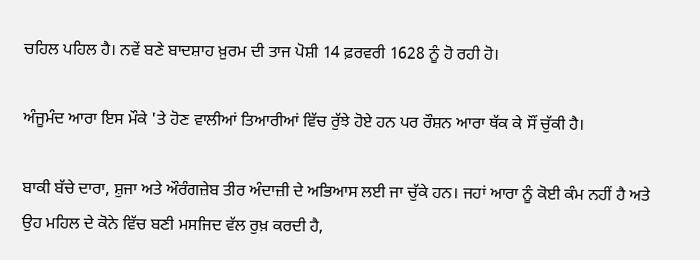ਚਹਿਲ ਪਹਿਲ ਹੈ। ਨਵੇਂ ਬਣੇ ਬਾਦਸ਼ਾਹ ਖ਼ੁਰਮ ਦੀ ਤਾਜ ਪੋਸ਼ੀ 14 ਫ਼ਰਵਰੀ 1628 ਨੂੰ ਹੋ ਰਹੀ ਹੋ।

ਅੰਜੂਮੰਦ ਆਰਾ ਇਸ ਮੌਕੇ 'ਤੇ ਹੋਣ ਵਾਲੀਆਂ ਤਿਆਰੀਆਂ ਵਿੱਚ ਰੁੱਝੇ ਹੋਏ ਹਨ ਪਰ ਰੌਸ਼ਨ ਆਰਾ ਥੱਕ ਕੇ ਸੌਂ ਚੁੱਕੀ ਹੈ।

ਬਾਕੀ ਬੱਚੇ ਦਾਰਾ, ਸ਼ੁਜਾ ਅਤੇ ਔਰੰਗਜ਼ੇਬ ਤੀਰ ਅੰਦਾਜ਼ੀ ਦੇ ਅਭਿਆਸ ਲਈ ਜਾ ਚੁੱਕੇ ਹਨ। ਜਹਾਂ ਆਰਾ ਨੂੰ ਕੋਈ ਕੰਮ ਨਹੀਂ ਹੈ ਅਤੇ ਉਹ ਮਹਿਲ ਦੇ ਕੋਨੇ ਵਿੱਚ ਬਣੀ ਮਸਜਿਦ ਵੱਲ ਰੁਖ਼ ਕਰਦੀ ਹੈ,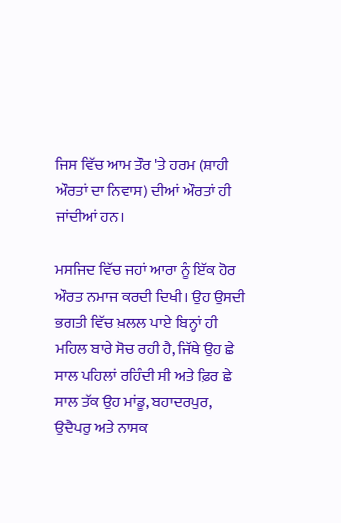ਜਿਸ ਵਿੱਚ ਆਮ ਤੌਰ 'ਤੇ ਹਰਮ (ਸ਼ਾਹੀ ਔਰਤਾਂ ਦਾ ਨਿਵਾਸ) ਦੀਆਂ ਔਰਤਾਂ ਹੀ ਜਾਂਦੀਆਂ ਹਨ।

ਮਸਜਿਦ ਵਿੱਚ ਜਹਾਂ ਆਰਾ ਨੂੰ ਇੱਕ ਹੋਰ ਔਰਤ ਨਮਾਜ ਕਰਦੀ ਦਿਖੀ। ਉਹ ਉਸਦੀ ਭਗਤੀ ਵਿੱਚ ਖ਼ਲਲ ਪਾਏ ਬਿਨ੍ਹਾਂ ਹੀ ਮਹਿਲ ਬਾਰੇ ਸੋਚ ਰਹੀ ਹੈ, ਜਿੱਥੇ ਉਹ ਛੇ ਸਾਲ ਪਹਿਲਾਂ ਰਹਿੰਦੀ ਸੀ ਅਤੇ ਫ਼ਿਰ ਛੇ ਸਾਲ ਤੱਕ ਉਹ ਮਾਂਡੂ, ਬਹਾਦਰਪੁਰ, ਉਦੈਪਰੁ ਅਤੇ ਨਾਸਕ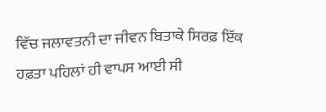ਵਿੱਚ ਜਲਾਵਤਨੀ ਦਾ ਜੀਵਨ ਬਿਤਾਕੇ ਸਿਰਫ਼ ਇੱਕ ਹਫ਼ਤਾ ਪਹਿਲਾਂ ਹੀ ਵਾਪਸ ਆਈ ਸੀ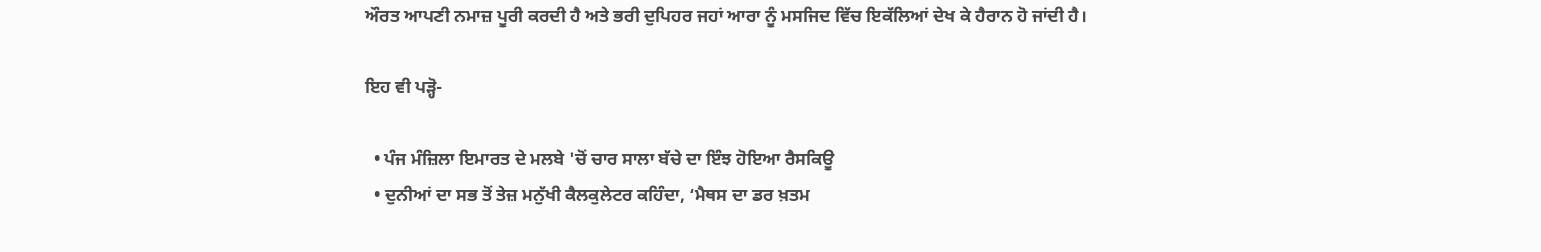ਔਰਤ ਆਪਣੀ ਨਮਾਜ਼ ਪੂਰੀ ਕਰਦੀ ਹੈ ਅਤੇ ਭਰੀ ਦੁਪਿਹਰ ਜਹਾਂ ਆਰਾ ਨੂੰ ਮਸਜਿਦ ਵਿੱਚ ਇਕੱਲਿਆਂ ਦੇਖ ਕੇ ਹੈਰਾਨ ਹੋ ਜਾਂਦੀ ਹੈ।

ਇਹ ਵੀ ਪੜ੍ਹੋ-

  • ਪੰਜ ਮੰਜ਼ਿਲਾ ਇਮਾਰਤ ਦੇ ਮਲਬੇ 'ਚੋਂ ਚਾਰ ਸਾਲਾ ਬੱਚੇ ਦਾ ਇੰਝ ਹੋਇਆ ਰੈਸਕਿਊ
  • ਦੁਨੀਆਂ ਦਾ ਸਭ ਤੋਂ ਤੇਜ਼ ਮਨੁੱਖੀ ਕੈਲਕੁਲੇਟਰ ਕਹਿੰਦਾ, ‘ਮੈਥਸ ਦਾ ਡਰ ਖ਼ਤਮ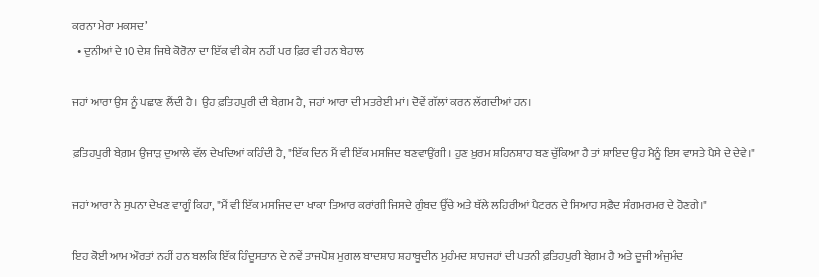ਕਰਨਾ ਮੇਰਾ ਮਕਸਦ’
  • ਦੁਨੀਆਂ ਦੇ 10 ਦੇਸ਼ ਜਿਥੇ ਕੋਰੋਨਾ ਦਾ ਇੱਕ ਵੀ ਕੇਸ ਨਹੀਂ ਪਰ ਫ਼ਿਰ ਵੀ ਹਨ ਬੇਹਾਲ

ਜਹਾਂ ਆਰਾ ਉਸ ਨੂੰ ਪਛਾਣ ਲੈਂਦੀ ਹੈ। ਉਹ ਫ਼ਤਿਹਪੁਰੀ ਦੀ ਬੇਗ਼ਮ ਹੈ, ਜਹਾਂ ਆਰਾ ਦੀ ਮਤਰੇਈ ਮਾਂ। ਦੋਵੇਂ ਗੱਲਾਂ ਕਰਨ ਲੱਗਦੀਆਂ ਹਨ।

ਫ਼ਤਿਹਪੁਰੀ ਬੇਗ਼ਮ ਉਜਾੜ ਦੁਆਲੇ ਵੱਲ ਦੇਖਦਿਆਂ ਕਹਿੰਦੀ ਹੈ, "ਇੱਕ ਦਿਨ ਮੈਂ ਵੀ ਇੱਕ ਮਸਜਿਦ ਬਣਵਾਉਂਗੀ। ਹੁਣ ਖ਼ੁਰਮ ਸ਼ਹਿਨਸ਼ਾਹ ਬਣ ਚੁੱਕਿਆ ਹੈ ਤਾਂ ਸ਼ਾਇਦ ਉਹ ਮੈਨੂੰ ਇਸ ਵਾਸਤੇ ਪੈਸੇ ਦੇ ਦੇਵੇ।"

ਜਹਾਂ ਆਰਾ ਨੇ ਸੁਪਨਾ ਦੇਖਣ ਵਾਗੂੰ ਕਿਹਾ, "ਮੈਂ ਵੀ ਇੱਕ ਮਸਜਿਦ ਦਾ ਖਾਕਾ ਤਿਆਰ ਕਰਾਂਗੀ ਜਿਸਦੇ ਗੁੰਬਦ ਉੱਚੇ ਅਤੇ ਥੱਲੇ ਲਹਿਰੀਆਂ ਪੈਟਰਨ ਦੇ ਸਿਆਹ ਸਫ਼ੈਦ ਸੰਗਮਰਮਰ ਦੇ ਹੋਣਗੇ।"

ਇਹ ਕੋਈ ਆਮ ਔਰਤਾਂ ਨਹੀਂ ਹਨ ਬਲਕਿ ਇੱਕ ਹਿੰਦੂਸਤਾਨ ਦੇ ਨਵੇਂ ਤਾਜਪੋਸ਼ ਮੁਗਲ ਬਾਦਸ਼ਾਹ ਸ਼ਹਾਬੂਦੀਨ ਮੁਹੰਮਦ ਸ਼ਾਹਜਹਾਂ ਦੀ ਪਤਨੀ ਫ਼ਤਿਹਪੁਰੀ ਬੇਗ਼ਮ ਹੈ ਅਤੇ ਦੂਜੀ ਅੰਜੁਮੰਦ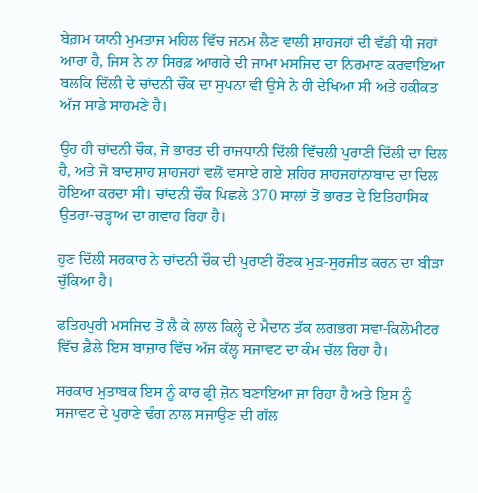ਬੇਗ਼ਮ ਯਾਨੀ ਮੁਮਤਾਜ ਮਹਿਲ ਵਿੱਚ ਜਨਮ ਲੈਣ ਵਾਲੀ ਸ਼ਾਹਜਹਾਂ ਦੀ ਵੱਡੀ ਧੀ ਜਹਾਂ ਆਰਾ ਹੈ, ਜਿਸ ਨੇ ਨਾ ਸਿਰਫ਼ ਆਗਰੇ ਦੀ ਜਾਮਾ ਮਸਜਿਦ ਦਾ ਨਿਰਮਾਣ ਕਰਵਾਇਆ ਬਲਕਿ ਦਿੱਲੀ ਦੇ ਚਾਂਦਨੀ ਚੌਂਕ ਦਾ ਸੁਪਨਾ ਵੀ ਉਸੇ ਨੇ ਹੀ ਦੇਖਿਆ ਸੀ ਅਤੇ ਹਕੀਕਤ ਅੱਜ ਸਾਡੇ ਸਾਹਮਣੇ ਹੈ।

ਉਹ ਹੀ ਚਾਂਦਨੀ ਚੌਕ, ਜੋ ਭਾਰਤ ਦੀ ਰਾਜਧਾਨੀ ਦਿੱਲੀ ਵਿੱਚਲੀ ਪੁਰਾਣੀ ਦਿੱਲੀ ਦਾ ਦਿਲ ਹੈ, ਅਤੇ ਜੋ ਬਾਦਸ਼ਾਹ ਸ਼ਾਹਜਹਾਂ ਵਲੋਂ ਵਸਾਏ ਗਏ ਸ਼ਹਿਰ ਸ਼ਾਹਜਹਾਂਨਾਬਾਦ ਦਾ ਦਿਲ ਹੋਇਆ ਕਰਦਾ ਸੀ। ਚਾਂਦਨੀ ਚੌਕ ਪਿਛਲੇ 370 ਸਾਲਾਂ ਤੋਂ ਭਾਰਤ ਦੇ ਇਤਿਹਾਸਿਕ ਉਤਰਾ-ਚੜ੍ਹਾਅ ਦਾ ਗਵਾਹ ਰਿਹਾ ਹੈ।

ਹੁਣ ਦਿੱਲੀ ਸਰਕਾਰ ਨੇ ਚਾਂਦਨੀ ਚੌਕ ਦੀ ਪੁਰਾਣੀ ਰੌਣਕ ਮੁੜ-ਸੁਰਜੀਤ ਕਰਨ ਦਾ ਬੀੜਾ ਚੁੱਕਿਆ ਹੈ।

ਫਤਿਹਪੁਰੀ ਮਸਜਿਦ ਤੋਂ ਲੈ ਕੇ ਲਾਲ ਕਿਲ੍ਹੇ ਦੇ ਮੈਦਾਨ ਤੱਕ ਲਗਭਗ ਸਵਾ-ਕਿਲੋਮੀਟਰ ਵਿੱਚ ਫ਼ੈਲੇ ਇਸ ਬਾਜ਼ਾਰ ਵਿੱਚ ਅੱਜ ਕੱਲ੍ਹ ਸਜਾਵਟ ਦਾ ਕੰਮ ਚੱਲ ਰਿਹਾ ਹੈ।

ਸਰਕਾਰ ਮੁਤਾਬਕ ਇਸ ਨੂੰ ਕਾਰ ਫ੍ਰੀ ਜ਼ੋਨ ਬਣਾਇਆ ਜਾ ਰਿਹਾ ਹੈ ਅਤੇ ਇਸ ਨੂੰ ਸਜਾਵਟ ਦੇ ਪੁਰਾਣੇ ਢੰਗ ਨਾਲ ਸਜਾਉਣ ਦੀ ਗੱਲ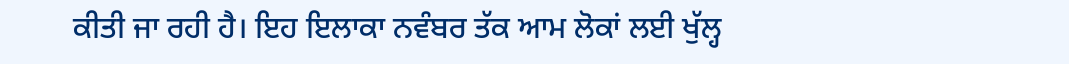ਕੀਤੀ ਜਾ ਰਹੀ ਹੈ। ਇਹ ਇਲਾਕਾ ਨਵੰਬਰ ਤੱਕ ਆਮ ਲੋਕਾਂ ਲਈ ਖੁੱਲ੍ਹ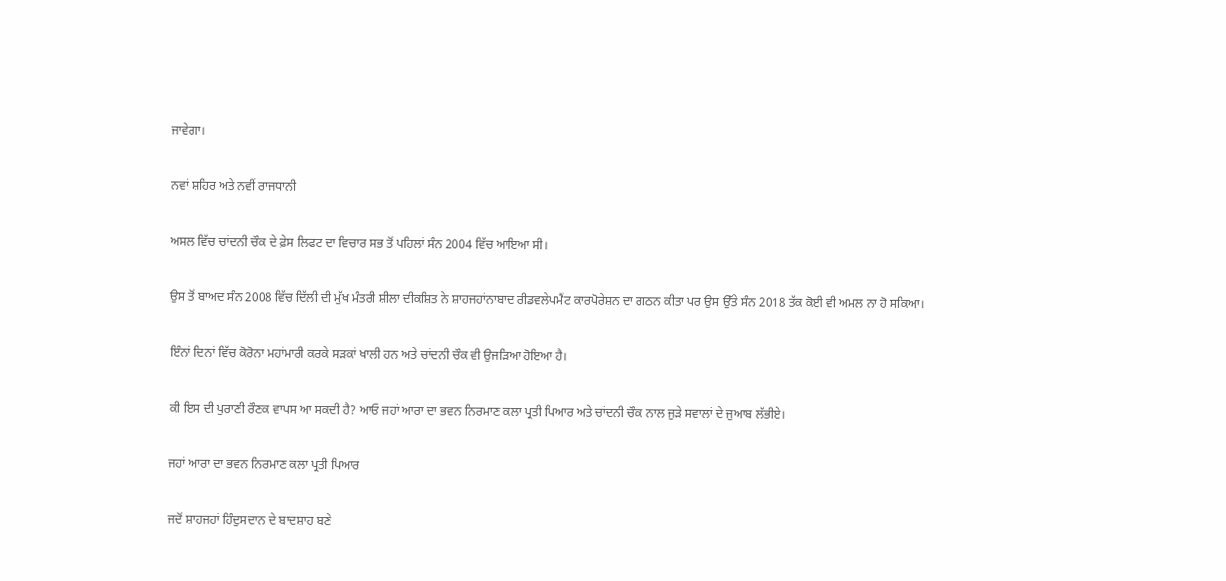ਜਾਵੇਗਾ।

ਨਵਾਂ ਸ਼ਹਿਰ ਅਤੇ ਨਵੀਂ ਰਾਜਧਾਨੀ

ਅਸਲ ਵਿੱਚ ਚਾਂਦਨੀ ਚੌਕ ਦੇ ਫ਼ੇਸ ਲਿਫਟ ਦਾ ਵਿਚਾਰ ਸਭ ਤੋਂ ਪਹਿਲਾਂ ਸੰਨ 2004 ਵਿੱਚ ਆਇਆ ਸੀ।

ਉਸ ਤੋਂ ਬਾਅਦ ਸੰਨ 2008 ਵਿੱਚ ਦਿੱਲੀ ਦੀ ਮੁੱਖ ਮੰਤਰੀ ਸ਼ੀਲਾ ਦੀਕਸ਼ਿਤ ਨੇ ਸ਼ਾਹਜਹਾਂਨਾਬਾਦ ਰੀਡਵਲੇਪਮੈਂਟ ਕਾਰਪੋਰੇਸ਼ਨ ਦਾ ਗਠਨ ਕੀਤਾ ਪਰ ਉਸ ਉੱਤੇ ਸੰਨ 2018 ਤੱਕ ਕੋਈ ਵੀ ਅਮਲ ਨਾ ਹੋ ਸਕਿਆ।

ਇੰਨਾਂ ਦਿਨਾਂ ਵਿੱਚ ਕੋਰੋਨਾ ਮਹਾਂਮਾਰੀ ਕਰਕੇ ਸੜਕਾਂ ਖਾਲੀ ਹਨ ਅਤੇ ਚਾਂਦਨੀ ਚੌਕ ਵੀ ਉਜੜਿਆ ਹੋਇਆ ਹੈ।

ਕੀ ਇਸ ਦੀ ਪੁਰਾਣੀ ਰੌਣਕ ਵਾਪਸ ਆ ਸਕਦੀ ਹੈ? ਆਓ ਜਹਾਂ ਆਰਾ ਦਾ ਭਵਨ ਨਿਰਮਾਣ ਕਲਾ ਪ੍ਰਤੀ ਪਿਆਰ ਅਤੇ ਚਾਂਦਨੀ ਚੌਕ ਨਾਲ ਜੁੜੇ ਸਵਾਲਾਂ ਦੇ ਜੁਆਬ ਲੱਭੀਏ।

ਜਹਾਂ ਆਰਾ ਦਾ ਭਵਨ ਨਿਰਮਾਣ ਕਲਾ ਪ੍ਰਤੀ ਪਿਆਰ

ਜਦੋਂ ਸ਼ਾਹਜਹਾਂ ਹਿੰਦੁਸਦਾਨ ਦੇ ਬਾਦਸ਼ਾਹ ਬਣੇ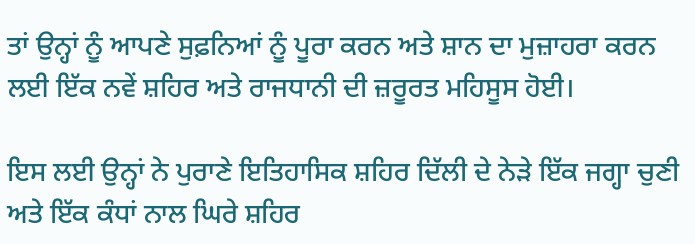ਤਾਂ ਉਨ੍ਹਾਂ ਨੂੰ ਆਪਣੇ ਸੁਫ਼ਨਿਆਂ ਨੂੰ ਪੂਰਾ ਕਰਨ ਅਤੇ ਸ਼ਾਨ ਦਾ ਮੁਜ਼ਾਹਰਾ ਕਰਨ ਲਈ ਇੱਕ ਨਵੇਂ ਸ਼ਹਿਰ ਅਤੇ ਰਾਜਧਾਨੀ ਦੀ ਜ਼ਰੂਰਤ ਮਹਿਸੂਸ ਹੋਈ।

ਇਸ ਲਈ ਉਨ੍ਹਾਂ ਨੇ ਪੁਰਾਣੇ ਇਤਿਹਾਸਿਕ ਸ਼ਹਿਰ ਦਿੱਲੀ ਦੇ ਨੇੜੇ ਇੱਕ ਜਗ੍ਹਾ ਚੁਣੀ ਅਤੇ ਇੱਕ ਕੰਧਾਂ ਨਾਲ ਘਿਰੇ ਸ਼ਹਿਰ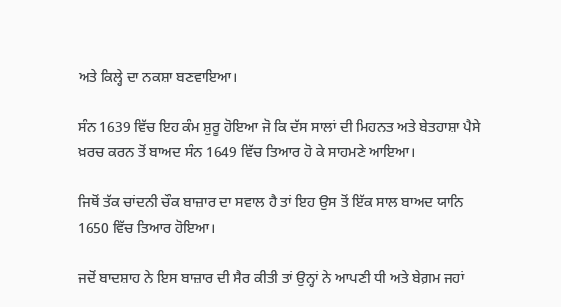ਅਤੇ ਕਿਲ੍ਹੇ ਦਾ ਨਕਸ਼ਾ ਬਣਵਾਇਆ।

ਸੰਨ 1639 ਵਿੱਚ ਇਹ ਕੰਮ ਸ਼ੁਰੂ ਹੋਇਆ ਜੋ ਕਿ ਦੱਸ ਸਾਲਾਂ ਦੀ ਮਿਹਨਤ ਅਤੇ ਬੇਤਹਾਸ਼ਾ ਪੈਸੇ ਖ਼ਰਚ ਕਰਨ ਤੋਂ ਬਾਅਦ ਸੰਨ 1649 ਵਿੱਚ ਤਿਆਰ ਹੋ ਕੇ ਸਾਹਮਣੇ ਆਇਆ।

ਜਿਥੋਂ ਤੱਕ ਚਾਂਦਨੀ ਚੌਕ ਬਾਜ਼ਾਰ ਦਾ ਸਵਾਲ ਹੈ ਤਾਂ ਇਹ ਉਸ ਤੋਂ ਇੱਕ ਸਾਲ ਬਾਅਦ ਯਾਨਿ 1650 ਵਿੱਚ ਤਿਆਰ ਹੋਇਆ।

ਜਦੋਂ ਬਾਦਸ਼ਾਹ ਨੇ ਇਸ ਬਾਜ਼ਾਰ ਦੀ ਸੈਰ ਕੀਤੀ ਤਾਂ ਉਨ੍ਹਾਂ ਨੇ ਆਪਣੀ ਧੀ ਅਤੇ ਬੇਗ਼ਮ ਜਹਾਂ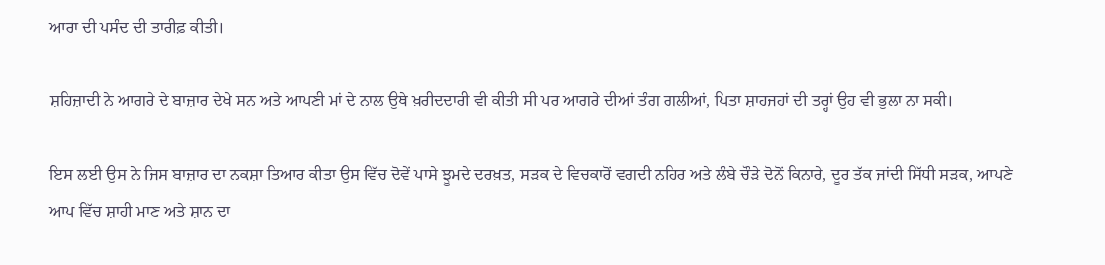ਆਰਾ ਦੀ ਪਸੰਦ ਦੀ ਤਾਰੀਫ਼ ਕੀਤੀ।

ਸ਼ਹਿਜ਼ਾਦੀ ਨੇ ਆਗਰੇ ਦੇ ਬਾਜ਼ਾਰ ਦੇਖੇ ਸਨ ਅਤੇ ਆਪਣੀ ਮਾਂ ਦੇ ਨਾਲ ਉਥੇ ਖ਼ਰੀਦਦਾਰੀ ਵੀ ਕੀਤੀ ਸੀ ਪਰ ਆਗਰੇ ਦੀਆਂ ਤੰਗ ਗਲੀਆਂ, ਪਿਤਾ ਸ਼ਾਹਜਹਾਂ ਦੀ ਤਰ੍ਹਾਂ ਉਹ ਵੀ ਭੁਲਾ ਨਾ ਸਕੀ।

ਇਸ ਲਈ ਉਸ ਨੇ ਜਿਸ ਬਾਜ਼ਾਰ ਦਾ ਨਕਸ਼ਾ ਤਿਆਰ ਕੀਤਾ ਉਸ ਵਿੱਚ ਦੋਵੇਂ ਪਾਸੇ ਝੂਮਦੇ ਦਰਖ਼ਤ, ਸੜਕ ਦੇ ਵਿਚਕਾਰੋਂ ਵਗਦੀ ਨਹਿਰ ਅਤੇ ਲੰਬੇ ਚੌੜੇ ਦੋਨੋਂ ਕਿਨਾਰੇ, ਦੂਰ ਤੱਕ ਜਾਂਦੀ ਸਿੱਧੀ ਸੜਕ, ਆਪਣੇ ਆਪ ਵਿੱਚ ਸ਼ਾਹੀ ਮਾਣ ਅਤੇ ਸ਼ਾਨ ਦਾ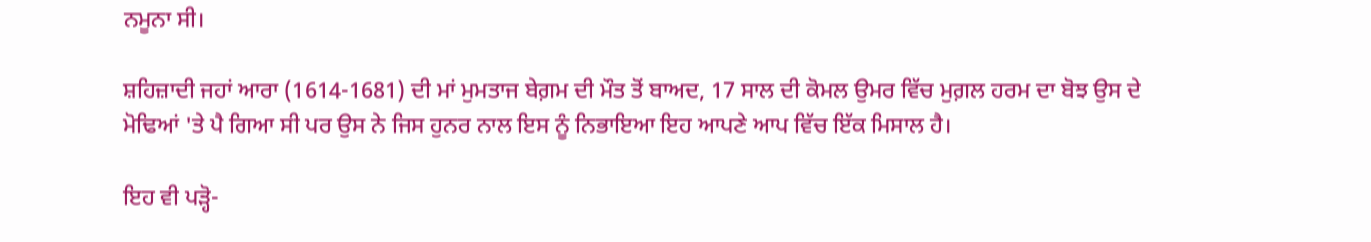ਨਮੂਨਾ ਸੀ।

ਸ਼ਹਿਜ਼ਾਦੀ ਜਹਾਂ ਆਰਾ (1614-1681) ਦੀ ਮਾਂ ਮੁਮਤਾਜ ਬੇਗ਼ਮ ਦੀ ਮੌਤ ਤੋਂ ਬਾਅਦ, 17 ਸਾਲ ਦੀ ਕੋਮਲ ਉਮਰ ਵਿੱਚ ਮੁਗ਼ਲ ਹਰਮ ਦਾ ਬੋਝ ਉਸ ਦੇ ਮੋਢਿਆਂ 'ਤੇ ਪੈ ਗਿਆ ਸੀ ਪਰ ਉਸ ਨੇ ਜਿਸ ਹੁਨਰ ਨਾਲ ਇਸ ਨੂੰ ਨਿਭਾਇਆ ਇਹ ਆਪਣੇ ਆਪ ਵਿੱਚ ਇੱਕ ਮਿਸਾਲ ਹੈ।

ਇਹ ਵੀ ਪੜ੍ਹੋ-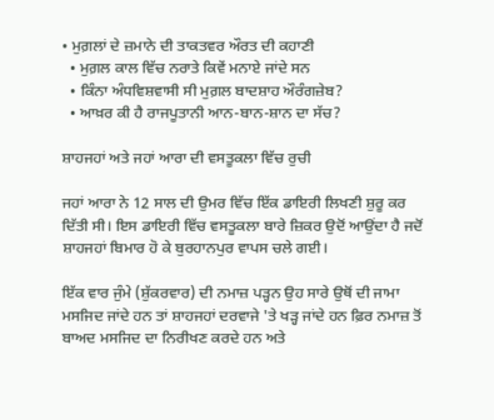• ਮੁਗ਼ਲਾਂ ਦੇ ਜ਼ਮਾਨੇ ਦੀ ਤਾਕਤਵਰ ਔਰਤ ਦੀ ਕਹਾਣੀ
  • ਮੁਗ਼ਲ ਕਾਲ ਵਿੱਚ ਨਰਾਤੇ ਕਿਵੇਂ ਮਨਾਏ ਜਾਂਦੇ ਸਨ
  • ਕਿੰਨਾ ਅੰਧਵਿਸ਼ਵਾਸੀ ਸੀ ਮੁਗ਼ਲ ਬਾਦਸ਼ਾਹ ਔਰੰਗਜ਼ੇਬ?
  • ਆਖ਼ਰ ਕੀ ਹੈ ਰਾਜਪੂਤਾਨੀ ਆਨ-ਬਾਨ-ਸ਼ਾਨ ਦਾ ਸੱਚ?

ਸ਼ਾਹਜਹਾਂ ਅਤੇ ਜਹਾਂ ਆਰਾ ਦੀ ਵਸਤੂਕਲਾ ਵਿੱਚ ਰੁਚੀ

ਜਹਾਂ ਆਰਾ ਨੇ 12 ਸਾਲ ਦੀ ਉਮਰ ਵਿੱਚ ਇੱਕ ਡਾਇਰੀ ਲਿਖਣੀ ਸ਼ੁਰੂ ਕਰ ਦਿੱਤੀ ਸੀ। ਇਸ ਡਾਇਰੀ ਵਿੱਚ ਵਸਤੂਕਲਾ ਬਾਰੇ ਜ਼ਿਕਰ ਉਦੋਂ ਆਉਂਦਾ ਹੈ ਜਦੋਂ ਸ਼ਾਹਜਹਾਂ ਬਿਮਾਰ ਹੋ ਕੇ ਬੁਰਹਾਨਪੁਰ ਵਾਪਸ ਚਲੇ ਗਈ।

ਇੱਕ ਵਾਰ ਜੁੰਮੇ (ਸ਼ੁੱਕਰਵਾਰ) ਦੀ ਨਮਾਜ਼ ਪੜ੍ਹਨ ਉਹ ਸਾਰੇ ਉਥੋਂ ਦੀ ਜਾਮਾ ਮਸਜਿਦ ਜਾਂਦੇ ਹਨ ਤਾਂ ਸ਼ਾਹਜਹਾਂ ਦਰਵਾਜੇ 'ਤੇ ਖੜ੍ਹ ਜਾਂਦੇ ਹਨ ਫ਼ਿਰ ਨਮਾਜ਼ ਤੋਂ ਬਾਅਦ ਮਸਜਿਦ ਦਾ ਨਿਰੀਖਣ ਕਰਦੇ ਹਨ ਅਤੇ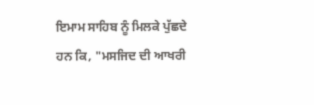ਇਮਾਮ ਸਾਹਿਬ ਨੂੰ ਮਿਲਕੇ ਪੁੱਛਦੇ ਹਨ ਕਿ, "ਮਸਜਿਦ ਦੀ ਆਖਰੀ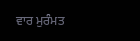ਵਾਰ ਮੁਰੰਮਤ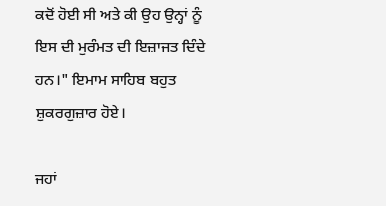ਕਦੋਂ ਹੋਈ ਸੀ ਅਤੇ ਕੀ ਉਹ ਉਨ੍ਹਾਂ ਨੂੰ ਇਸ ਦੀ ਮੁਰੰਮਤ ਦੀ ਇਜ਼ਾਜਤ ਦਿੰਦੇ ਹਨ।" ਇਮਾਮ ਸਾਹਿਬ ਬਹੁਤ ਸ਼ੁਕਰਗੁਜ਼ਾਰ ਹੋਏ।

ਜਹਾਂ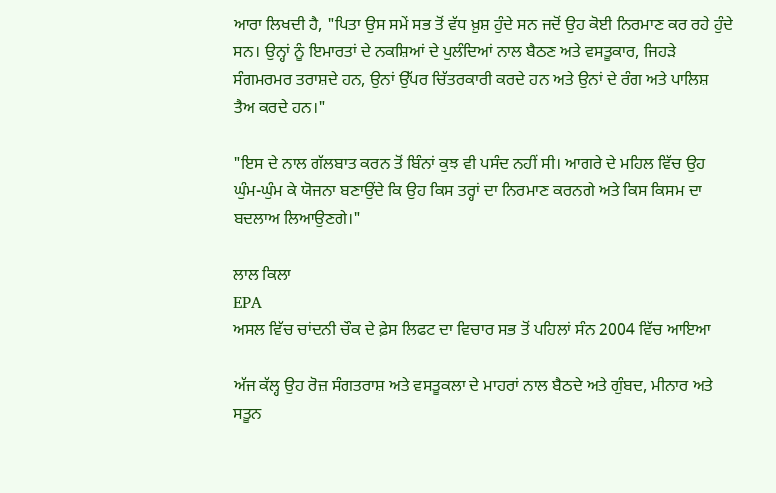ਆਰਾ ਲਿਖਦੀ ਹੈ, "ਪਿਤਾ ਉਸ ਸਮੇਂ ਸਭ ਤੋਂ ਵੱਧ ਖ਼ੁਸ਼ ਹੁੰਦੇ ਸਨ ਜਦੋਂ ਉਹ ਕੋਈ ਨਿਰਮਾਣ ਕਰ ਰਹੇ ਹੁੰਦੇ ਸਨ। ਉਨ੍ਹਾਂ ਨੂੰ ਇਮਾਰਤਾਂ ਦੇ ਨਕਸ਼ਿਆਂ ਦੇ ਪੁਲੰਦਿਆਂ ਨਾਲ ਬੈਠਣ ਅਤੇ ਵਸਤੂਕਾਰ, ਜਿਹੜੇ ਸੰਗਮਰਮਰ ਤਰਾਸ਼ਦੇ ਹਨ, ਉਨਾਂ ਉੱਪਰ ਚਿੱਤਰਕਾਰੀ ਕਰਦੇ ਹਨ ਅਤੇ ਉਨਾਂ ਦੇ ਰੰਗ ਅਤੇ ਪਾਲਿਸ਼ ਤੈਅ ਕਰਦੇ ਹਨ।"

"ਇਸ ਦੇ ਨਾਲ ਗੱਲਬਾਤ ਕਰਨ ਤੋਂ ਬਿੰਨਾਂ ਕੁਝ ਵੀ ਪਸੰਦ ਨਹੀਂ ਸੀ। ਆਗਰੇ ਦੇ ਮਹਿਲ ਵਿੱਚ ਉਹ ਘੁੰਮ-ਘੁੰਮ ਕੇ ਯੋਜਨਾ ਬਣਾਉਂਦੇ ਕਿ ਉਹ ਕਿਸ ਤਰ੍ਹਾਂ ਦਾ ਨਿਰਮਾਣ ਕਰਨਗੇ ਅਤੇ ਕਿਸ ਕਿਸਮ ਦਾ ਬਦਲਾਅ ਲਿਆਉਣਗੇ।"

ਲਾਲ ਕਿਲਾ
EPA
ਅਸਲ ਵਿੱਚ ਚਾਂਦਨੀ ਚੌਕ ਦੇ ਫ਼ੇਸ ਲਿਫਟ ਦਾ ਵਿਚਾਰ ਸਭ ਤੋਂ ਪਹਿਲਾਂ ਸੰਨ 2004 ਵਿੱਚ ਆਇਆ

ਅੱਜ ਕੱਲ੍ਹ ਉਹ ਰੋਜ਼ ਸੰਗਤਰਾਸ਼ ਅਤੇ ਵਸਤੂਕਲਾ ਦੇ ਮਾਹਰਾਂ ਨਾਲ ਬੈਠਦੇ ਅਤੇ ਗੁੰਬਦ, ਮੀਨਾਰ ਅਤੇ ਸਤੂਨ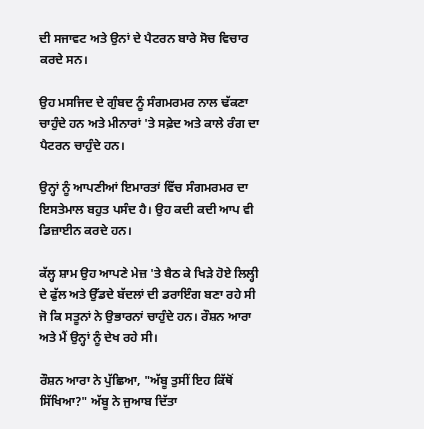ਦੀ ਸਜਾਵਟ ਅਤੇ ਉਨਾਂ ਦੇ ਪੈਟਰਨ ਬਾਰੇ ਸੋਚ ਵਿਚਾਰ ਕਰਦੇ ਸਨ।

ਉਹ ਮਸਜਿਦ ਦੇ ਗੁੰਬਦ ਨੂੰ ਸੰਗਮਰਮਰ ਨਾਲ ਢੱਕਣਾ ਚਾਹੁੰਦੇ ਹਨ ਅਤੇ ਮੀਨਾਰਾਂ 'ਤੇ ਸਫ਼ੇਦ ਅਤੇ ਕਾਲੇ ਰੰਗ ਦਾ ਪੈਟਰਨ ਚਾਹੁੰਦੇ ਹਨ।

ਉਨ੍ਹਾਂ ਨੂੰ ਆਪਣੀਆਂ ਇਮਾਰਤਾਂ ਵਿੱਚ ਸੰਗਮਰਮਰ ਦਾ ਇਸਤੇਮਾਲ ਬਹੁਤ ਪਸੰਦ ਹੈ। ਉਹ ਕਦੀ ਕਦੀ ਆਪ ਵੀ ਡਿਜ਼ਾਈਨ ਕਰਦੇ ਹਨ।

ਕੱਲ੍ਹ ਸ਼ਾਮ ਉਹ ਆਪਣੇ ਮੇਜ਼ 'ਤੇ ਬੈਠ ਕੇ ਖਿੜੇ ਹੋਏ ਲਿਲ੍ਹੀ ਦੇ ਫੁੱਲ ਅਤੇ ਉੱਡਦੇ ਬੱਦਲਾਂ ਦੀ ਡਰਾਇੰਗ ਬਣਾ ਰਹੇ ਸੀ ਜੋ ਕਿ ਸਤੂਨਾਂ ਨੇ ਉਭਾਰਨਾਂ ਚਾਹੁੰਦੇ ਹਨ। ਰੌਸ਼ਨ ਆਰਾ ਅਤੇ ਮੈਂ ਉਨ੍ਹਾਂ ਨੂੰ ਦੇਖ ਰਹੇ ਸੀ।

ਰੌਸ਼ਨ ਆਰਾ ਨੇ ਪੁੱਛਿਆ, "ਅੱਬੂ ਤੁਸੀਂ ਇਹ ਕਿੱਥੋਂ ਸਿੱਖਿਆ?" ਅੱਬੂ ਨੇ ਜੁਆਬ ਦਿੱਤਾ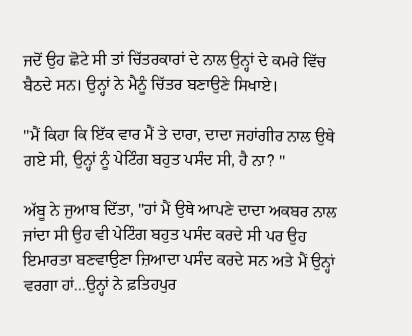ਜਦੋਂ ਉਹ ਛੋਟੇ ਸੀ ਤਾਂ ਚਿੱਤਰਕਾਰਾਂ ਦੇ ਨਾਲ ਉਨ੍ਹਾਂ ਦੇ ਕਮਰੇ ਵਿੱਚ ਬੈਠਦੇ ਸਨ। ਉਨ੍ਹਾਂ ਨੇ ਮੈਨੂੰ ਚਿੱਤਰ ਬਣਾਉਣੇ ਸਿਖਾਏ।

"ਮੈਂ ਕਿਹਾ ਕਿ ਇੱਕ ਵਾਰ ਮੈਂ ਤੇ ਦਾਰਾ, ਦਾਦਾ ਜਹਾਂਗੀਰ ਨਾਲ ਉਥੇ ਗਏ ਸੀ, ਉਨ੍ਹਾਂ ਨੂੰ ਪੇਟਿੰਗ ਬਹੁਤ ਪਸੰਦ ਸੀ, ਹੈ ਨਾ? "

ਅੱਬੂ ਨੇ ਜੁਆਬ ਦਿੱਤਾ, "ਹਾਂ ਮੈਂ ਉਥੇ ਆਪਣੇ ਦਾਦਾ ਅਕਬਰ ਨਾਲ ਜਾਂਦਾ ਸੀ ਉਹ ਵੀ ਪੇਟਿੰਗ ਬਹੁਤ ਪਸੰਦ ਕਰਦੇ ਸੀ ਪਰ ਉਹ ਇਮਾਰਤਾ ਬਣਵਾਉਣਾ ਜ਼ਿਆਦਾ ਪਸੰਦ ਕਰਦੇ ਸਨ ਅਤੇ ਮੈਂ ਉਨ੍ਹਾਂ ਵਰਗਾ ਹਾਂ...ਉਨ੍ਹਾਂ ਨੇ ਫ਼ਤਿਹਪੁਰ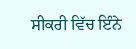ਸੀਕਰੀ ਵਿੱਚ ਇੰਨੇ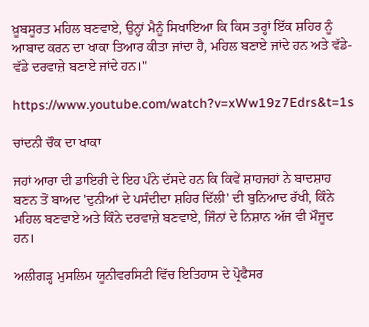ਖ਼ੂਬਸੂਰਤ ਮਹਿਲ ਬਣਵਾਏ, ਉਨ੍ਹਾਂ ਮੈਨੂੰ ਸਿਖਾਇਆ ਕਿ ਕਿਸ ਤਰ੍ਹਾਂ ਇੱਕ ਸ਼ਹਿਰ ਨੂੰ ਆਬਾਦ ਕਰਨ ਦਾ ਖਾਕਾ ਤਿਆਰ ਕੀਤਾ ਜਾਂਦਾ ਹੈ, ਮਹਿਲ ਬਣਾਏ ਜਾਂਦੇ ਹਨ ਅਤੇ ਵੱਡੇ-ਵੱਡੇ ਦਰਵਾਜ਼ੇ ਬਣਾਏ ਜਾਂਦੇ ਹਨ।"

https://www.youtube.com/watch?v=xWw19z7Edrs&t=1s

ਚਾਂਦਨੀ ਚੌਕ ਦਾ ਖਾਕਾ

ਜਹਾਂ ਆਰਾ ਦੀ ਡਾਇਰੀ ਦੇ ਇਹ ਪੰਨੇ ਦੱਸਦੇ ਹਨ ਕਿ ਕਿਵੇਂ ਸ਼ਾਹਜਹਾਂ ਨੇ ਬਾਦਸ਼ਾਹ ਬਣਨ ਤੋਂ ਬਾਅਦ 'ਦੁਨੀਆਂ ਦੇ ਪਸੰਦੀਦਾ ਸ਼ਹਿਰ ਦਿੱਲੀ' ਦੀ ਬੁਨਿਆਦ ਰੱਖੀ, ਕਿੰਨੇ ਮਹਿਲ ਬਣਵਾਏ ਅਤੇ ਕਿੰਨੇ ਦਰਵਾਜ਼ੇ ਬਣਵਾਏ, ਜਿੰਨਾਂ ਦੇ ਨਿਸ਼ਾਨ ਅੱਜ ਵੀ ਮੌਜੂਦ ਹਨ।

ਅਲੀਗੜ੍ਹ ਮੁਸਲਿਮ ਯੂਨੀਵਰਸਿਟੀ ਵਿੱਚ ਇਤਿਹਾਸ ਦੇ ਪ੍ਰੋਫੈਸਰ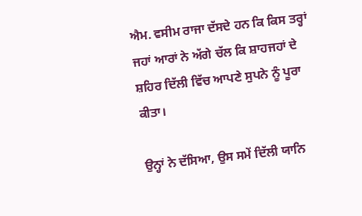ਐਮ. ਵਸੀਮ ਰਾਜਾ ਦੱਸਦੇ ਹਨ ਕਿ ਕਿਸ ਤਰ੍ਹਾਂ ਜਹਾਂ ਆਰਾਂ ਨੇ ਅੱਗੇ ਚੱਲ ਕਿ ਸ਼ਾਹਜਹਾਂ ਦੇ ਸ਼ਹਿਰ ਦਿੱਲੀ ਵਿੱਚ ਆਪਣੇ ਸੁਪਨੇ ਨੂੰ ਪੂਰਾ ਕੀਤਾ।

ਉਨ੍ਹਾਂ ਨੇ ਦੱਸਿਆ, ਉਸ ਸਮੇਂ ਦਿੱਲੀ ਯਾਨਿ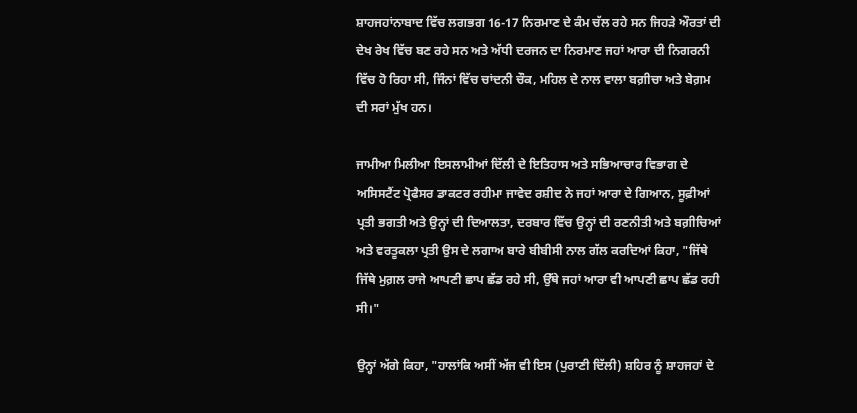ਸ਼ਾਹਜਹਾਂਨਾਬਾਦ ਵਿੱਚ ਲਗਭਗ 16-17 ਨਿਰਮਾਣ ਦੇ ਕੰਮ ਚੱਲ ਰਹੇ ਸਨ ਜਿਹੜੇ ਔਰਤਾਂ ਦੀ ਦੇਖ ਰੇਖ ਵਿੱਚ ਬਣ ਰਹੇ ਸਨ ਅਤੇ ਅੱਧੀ ਦਰਜਨ ਦਾ ਨਿਰਮਾਣ ਜਹਾਂ ਆਰਾ ਦੀ ਨਿਗਰਨੀ ਵਿੱਚ ਹੋ ਰਿਹਾ ਸੀ, ਜਿੰਨਾਂ ਵਿੱਚ ਚਾਂਦਨੀ ਚੌਕ, ਮਹਿਲ ਦੇ ਨਾਲ ਵਾਲਾ ਬਗ਼ੀਚਾ ਅਤੇ ਬੇਗ਼ਮ ਦੀ ਸਰਾਂ ਮੁੱਖ ਹਨ।

ਜਾਮੀਆ ਮਿਲੀਆ ਇਸਲਾਮੀਆਂ ਦਿੱਲੀ ਦੇ ਇਤਿਹਾਸ ਅਤੇ ਸਭਿਆਚਾਰ ਵਿਭਾਗ ਦੇ ਅਸਿਸਟੈਂਟ ਪ੍ਰੋਫੈਸਰ ਡਾਕਟਰ ਰਹੀਮਾ ਜਾਵੇਦ ਰਸ਼ੀਦ ਨੇ ਜਹਾਂ ਆਰਾ ਦੇ ਗਿਆਨ, ਸੂਫ਼ੀਆਂ ਪ੍ਰਤੀ ਭਗਤੀ ਅਤੇ ਉਨ੍ਹਾਂ ਦੀ ਦਿਆਲਤਾ, ਦਰਬਾਰ ਵਿੱਚ ਉਨ੍ਹਾਂ ਦੀ ਰਣਨੀਤੀ ਅਤੇ ਬਗ਼ੀਚਿਆਂ ਅਤੇ ਵਰਤੂਕਲਾ ਪ੍ਰਤੀ ਉਸ ਦੇ ਲਗਾਅ ਬਾਰੇ ਬੀਬੀਸੀ ਨਾਲ ਗੱਲ ਕਰਦਿਆਂ ਕਿਹਾ, "ਜਿੱਥੇ ਜਿੱਥੇ ਮੁਗ਼ਲ ਰਾਜੇ ਆਪਣੀ ਛਾਪ ਛੱਡ ਰਹੇ ਸੀ, ਉੱਥੇ ਜਹਾਂ ਆਰਾ ਵੀ ਆਪਣੀ ਛਾਪ ਛੱਡ ਰਹੀ ਸੀ।"

ਉਨ੍ਹਾਂ ਅੱਗੇ ਕਿਹਾ, "ਹਾਲਾਂਕਿ ਅਸੀਂ ਅੱਜ ਵੀ ਇਸ (ਪੁਰਾਣੀ ਦਿੱਲੀ) ਸ਼ਹਿਰ ਨੂੰ ਸ਼ਾਹਜਹਾਂ ਦੇ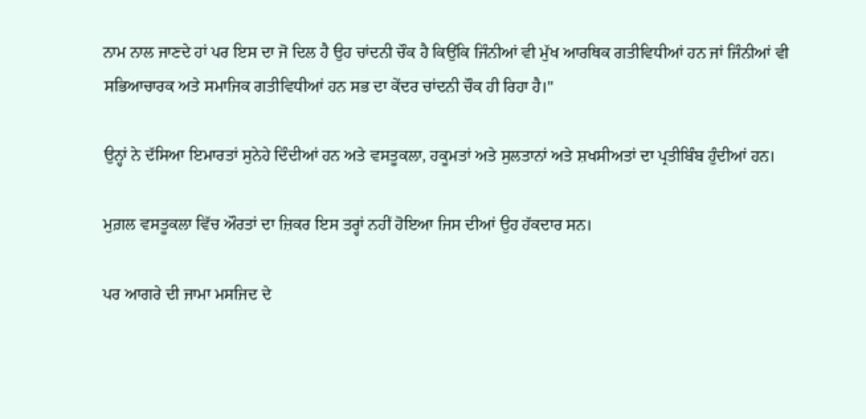ਨਾਮ ਨਾਲ ਜਾਣਦੇ ਹਾਂ ਪਰ ਇਸ ਦਾ ਜੋ ਦਿਲ ਹੈ ਉਹ ਚਾਂਦਨੀ ਚੌਕ ਹੈ ਕਿਉਂਕਿ ਜਿੰਨੀਆਂ ਵੀ ਮੁੱਖ ਆਰਥਿਕ ਗਤੀਵਿਧੀਆਂ ਹਨ ਜਾਂ ਜਿੰਨੀਆਂ ਵੀ ਸਭਿਆਚਾਰਕ ਅਤੇ ਸਮਾਜਿਕ ਗਤੀਵਿਧੀਆਂ ਹਨ ਸਭ ਦਾ ਕੇਂਦਰ ਚਾਂਦਨੀ ਚੌਕ ਹੀ ਰਿਹਾ ਹੈ।"

ਉਨ੍ਹਾਂ ਨੇ ਦੱਸਿਆ ਇਮਾਰਤਾਂ ਸੁਨੇਹੇ ਦਿੰਦੀਆਂ ਹਨ ਅਤੇ ਵਸਤੂਕਲਾ, ਹਕੂਮਤਾਂ ਅਤੇ ਸੁਲਤਾਨਾਂ ਅਤੇ ਸ਼ਖਸੀਅਤਾਂ ਦਾ ਪ੍ਰਤੀਬਿੰਬ ਹੁੰਦੀਆਂ ਹਨ।

ਮੁਗ਼ਲ ਵਸਤੂਕਲਾ ਵਿੱਚ ਔਰਤਾਂ ਦਾ ਜ਼ਿਕਰ ਇਸ ਤਰ੍ਹਾਂ ਨਹੀਂ ਹੋਇਆ ਜਿਸ ਦੀਆਂ ਉਹ ਹੱਕਦਾਰ ਸਨ।

ਪਰ ਆਗਰੇ ਦੀ ਜਾਮਾ ਮਸਜਿਦ ਦੇ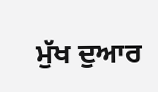ਮੁੱਖ ਦੁਆਰ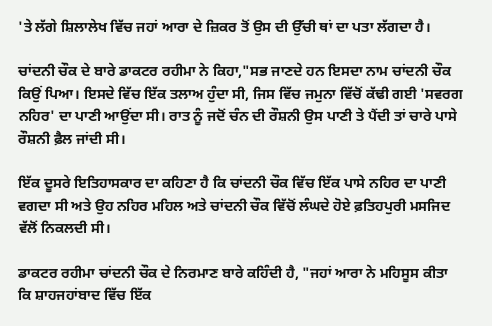'ਤੇ ਲੱਗੇ ਸ਼ਿਲਾਲੇਖ ਵਿੱਚ ਜਹਾਂ ਆਰਾ ਦੇ ਜ਼ਿਕਰ ਤੋਂ ਉਸ ਦੀ ਉੱਚੀ ਥਾਂ ਦਾ ਪਤਾ ਲੱਗਦਾ ਹੈ।

ਚਾਂਦਨੀ ਚੌਕ ਦੇ ਬਾਰੇ ਡਾਕਟਰ ਰਹੀਮਾ ਨੇ ਕਿਹਾ,"ਸਭ ਜਾਣਦੇ ਹਨ ਇਸਦਾ ਨਾਮ ਚਾਂਦਨੀ ਚੌਕ ਕਿਉਂ ਪਿਆ। ਇਸਦੇ ਵਿੱਚ ਇੱਕ ਤਲਾਅ ਹੁੰਦਾ ਸੀ, ਜਿਸ ਵਿੱਚ ਜਮੁਨਾ ਵਿੱਚੋਂ ਕੱਢੀ ਗਈ 'ਸਵਰਗ ਨਹਿਰ' ਦਾ ਪਾਣੀ ਆਉਂਦਾ ਸੀ। ਰਾਤ ਨੂੰ ਜਦੋਂ ਚੰਨ ਦੀ ਰੌਸ਼ਨੀ ਉਸ ਪਾਣੀ ਤੇ ਪੈਂਦੀ ਤਾਂ ਚਾਰੇ ਪਾਸੇ ਰੌਸ਼ਨੀ ਫ਼ੈਲ ਜਾਂਦੀ ਸੀ।

ਇੱਕ ਦੂਸਰੇ ਇਤਿਹਾਸਕਾਰ ਦਾ ਕਹਿਣਾ ਹੈ ਕਿ ਚਾਂਦਨੀ ਚੌਕ ਵਿੱਚ ਇੱਕ ਪਾਸੇ ਨਹਿਰ ਦਾ ਪਾਣੀ ਵਗਦਾ ਸੀ ਅਤੇ ਉਹ ਨਹਿਰ ਮਹਿਲ ਅਤੇ ਚਾਂਦਨੀ ਚੌਕ ਵਿੱਚੋਂ ਲੰਘਦੇ ਹੋਏ ਫ਼ਤਿਹਪੁਰੀ ਮਸਜਿਦ ਵੱਲੋਂ ਨਿਕਲਦੀ ਸੀ।

ਡਾਕਟਰ ਰਹੀਮਾ ਚਾਂਦਨੀ ਚੌਕ ਦੇ ਨਿਰਮਾਣ ਬਾਰੇ ਕਹਿੰਦੀ ਹੈ, "ਜਹਾਂ ਆਰਾ ਨੇ ਮਹਿਸੂਸ ਕੀਤਾ ਕਿ ਸ਼ਾਹਜਹਾਂਬਾਦ ਵਿੱਚ ਇੱਕ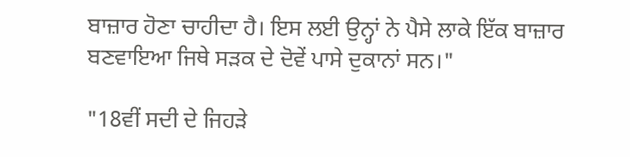ਬਾਜ਼ਾਰ ਹੋਣਾ ਚਾਹੀਦਾ ਹੈ। ਇਸ ਲਈ ਉਨ੍ਹਾਂ ਨੇ ਪੈਸੇ ਲਾਕੇ ਇੱਕ ਬਾਜ਼ਾਰ ਬਣਵਾਇਆ ਜਿਥੇ ਸੜਕ ਦੇ ਦੋਵੇਂ ਪਾਸੇ ਦੁਕਾਨਾਂ ਸਨ।"

"18ਵੀਂ ਸਦੀ ਦੇ ਜਿਹੜੇ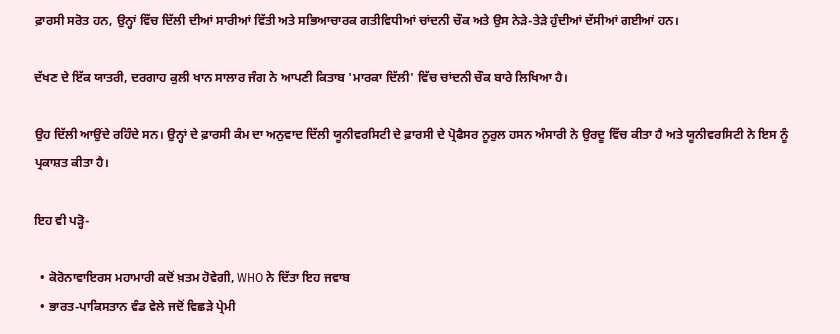ਫ਼ਾਰਸੀ ਸਰੋਤ ਹਨ, ਉਨ੍ਹਾਂ ਵਿੱਚ ਦਿੱਲੀ ਦੀਆਂ ਸਾਰੀਆਂ ਵਿੱਤੀ ਅਤੇ ਸਭਿਆਚਾਰਕ ਗਤੀਵਿਧੀਆਂ ਚਾਂਦਨੀ ਚੌਕ ਅਤੇ ਉਸ ਨੇੜੇ-ਤੇੜੇ ਹੁੰਦੀਆਂ ਦੱਸੀਆਂ ਗਈਆਂ ਹਨ।

ਦੱਖਣ ਦੇ ਇੱਕ ਯਾਤਰੀ, ਦਰਗਾਹ ਕੁਲੀ ਖਾਨ ਸਾਲਾਰ ਜੰਗ ਨੇ ਆਪਣੀ ਕਿਤਾਬ 'ਮਾਰਕਾ ਦਿੱਲੀ' ਵਿੱਚ ਚਾਂਦਨੀ ਚੌਕ ਬਾਰੇ ਲਿਖਿਆ ਹੈ।

ਉਹ ਦਿੱਲੀ ਆਉਂਦੇ ਰਹਿੰਦੇ ਸਨ। ਉਨ੍ਹਾਂ ਦੇ ਫ਼ਾਰਸੀ ਕੰਮ ਦਾ ਅਨੁਵਾਦ ਦਿੱਲੀ ਯੂਨੀਵਰਸਿਟੀ ਦੇ ਫ਼ਾਰਸੀ ਦੇ ਪ੍ਰੋਫੈਸਰ ਨੂਰੁਲ ਹਸਨ ਅੰਸਾਰੀ ਨੇ ਉਰਦੂ ਵਿੱਚ ਕੀਤਾ ਹੈ ਅਤੇ ਯੂਨੀਵਰਸਿਟੀ ਨੇ ਇਸ ਨੂੰ ਪ੍ਰਕਾਸ਼ਤ ਕੀਤਾ ਹੈ।

ਇਹ ਵੀ ਪੜ੍ਹੋ-

  • ਕੋਰੋਨਾਵਾਇਰਸ ਮਹਾਮਾਰੀ ਕਦੋਂ ਖ਼ਤਮ ਹੋਵੇਗੀ, WHO ਨੇ ਦਿੱਤਾ ਇਹ ਜਵਾਬ
  • ਭਾਰਤ-ਪਾਕਿਸਤਾਨ ਵੰਡ ਵੇਲੇ ਜਦੋਂ ਵਿਛੜੇ ਪ੍ਰੇਮੀ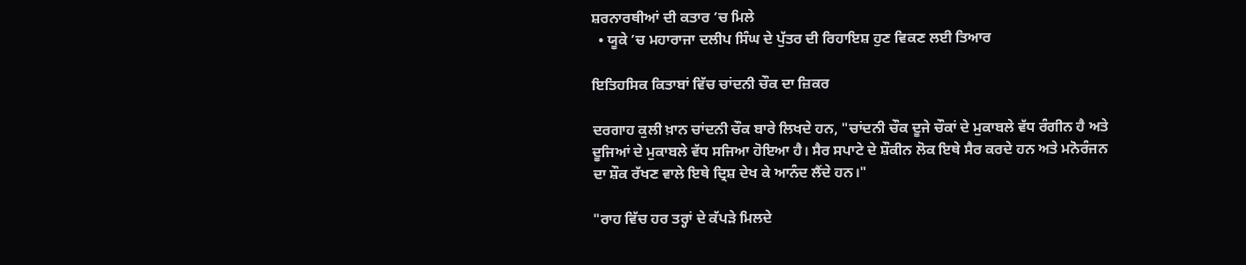ਸ਼ਰਨਾਰਥੀਆਂ ਦੀ ਕਤਾਰ ’ਚ ਮਿਲੇ
  • ਯੂਕੇ ’ਚ ਮਹਾਰਾਜਾ ਦਲੀਪ ਸਿੰਘ ਦੇ ਪੁੱਤਰ ਦੀ ਰਿਹਾਇਸ਼ ਹੁਣ ਵਿਕਣ ਲਈ ਤਿਆਰ

ਇਤਿਹਸਿਕ ਕਿਤਾਬਾਂ ਵਿੱਚ ਚਾਂਦਨੀ ਚੌਕ ਦਾ ਜ਼ਿਕਰ

ਦਰਗਾਹ ਕੁਲੀ ਖ਼ਾਨ ਚਾਂਦਨੀ ਚੌਕ ਬਾਰੇ ਲਿਖਦੇ ਹਨ, "ਚਾਂਦਨੀ ਚੌਕ ਦੂਜੇ ਚੌਕਾਂ ਦੇ ਮੁਕਾਬਲੇ ਵੱਧ ਰੰਗੀਨ ਹੈ ਅਤੇ ਦੂਜਿਆਂ ਦੇ ਮੁਕਾਬਲੇ ਵੱਧ ਸਜਿਆ ਹੋਇਆ ਹੈ। ਸੈਰ ਸਪਾਟੇ ਦੇ ਸ਼ੌਕੀਨ ਲੋਕ ਇਥੇ ਸੈਰ ਕਰਦੇ ਹਨ ਅਤੇ ਮਨੋਰੰਜਨ ਦਾ ਸ਼ੌਕ ਰੱਖਣ ਵਾਲੇ ਇਥੇ ਦ੍ਰਿਸ਼ ਦੇਖ ਕੇ ਆਨੰਦ ਲੈਂਦੇ ਹਨ।"

"ਰਾਹ ਵਿੱਚ ਹਰ ਤਰ੍ਹਾਂ ਦੇ ਕੱਪੜੇ ਮਿਲਦੇ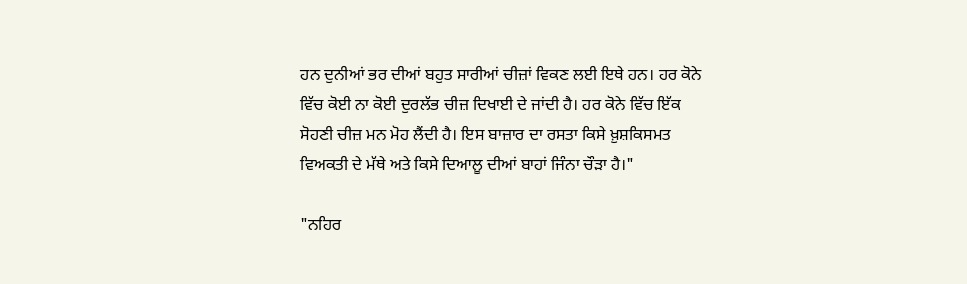ਹਨ ਦੁਨੀਆਂ ਭਰ ਦੀਆਂ ਬਹੁਤ ਸਾਰੀਆਂ ਚੀਜ਼ਾਂ ਵਿਕਣ ਲਈ ਇਥੇ ਹਨ। ਹਰ ਕੋਨੇ ਵਿੱਚ ਕੋਈ ਨਾ ਕੋਈ ਦੁਰਲੱਭ ਚੀਜ਼ ਦਿਖਾਈ ਦੇ ਜਾਂਦੀ ਹੈ। ਹਰ ਕੋਨੇ ਵਿੱਚ ਇੱਕ ਸੋਹਣੀ ਚੀਜ਼ ਮਨ ਮੋਹ ਲੈਂਦੀ ਹੈ। ਇਸ ਬਾਜ਼ਾਰ ਦਾ ਰਸਤਾ ਕਿਸੇ ਖ਼ੁਸ਼ਕਿਸਮਤ ਵਿਅਕਤੀ ਦੇ ਮੱਥੇ ਅਤੇ ਕਿਸੇ ਦਿਆਲੂ ਦੀਆਂ ਬਾਹਾਂ ਜਿੰਨਾ ਚੌੜਾ ਹੈ।"

"ਨਹਿਰ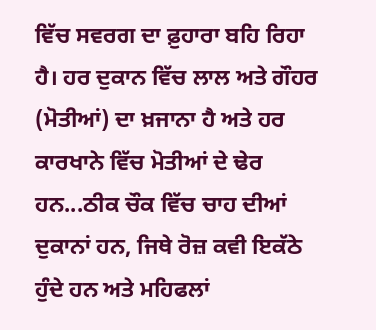ਵਿੱਚ ਸਵਰਗ ਦਾ ਫ਼ੁਹਾਰਾ ਬਹਿ ਰਿਹਾ ਹੈ। ਹਰ ਦੁਕਾਨ ਵਿੱਚ ਲਾਲ ਅਤੇ ਗੌਹਰ (ਮੋਤੀਆਂ) ਦਾ ਖ਼ਜਾਨਾ ਹੈ ਅਤੇ ਹਰ ਕਾਰਖਾਨੇ ਵਿੱਚ ਮੋਤੀਆਂ ਦੇ ਢੇਰ ਹਨ...ਠੀਕ ਚੌਕ ਵਿੱਚ ਚਾਹ ਦੀਆਂ ਦੁਕਾਨਾਂ ਹਨ, ਜਿਥੇ ਰੋਜ਼ ਕਵੀ ਇਕੱਠੇ ਹੁੰਦੇ ਹਨ ਅਤੇ ਮਹਿਫਲਾਂ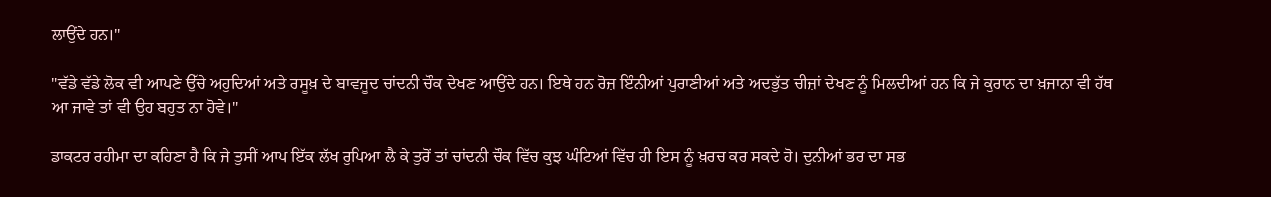ਲਾਉਂਦੇ ਹਨ।"

"ਵੱਡੇ ਵੱਡੇ ਲੋਕ ਵੀ ਆਪਣੇ ਉੱਚੇ ਅਹੁਦਿਆਂ ਅਤੇ ਰਸੂਖ਼ ਦੇ ਬਾਵਜੂਦ ਚਾਂਦਨੀ ਚੌਕ ਦੇਖਣ ਆਉਂਦੇ ਹਨ। ਇਥੇ ਹਨ ਰੋਜ਼ ਇੰਨੀਆਂ ਪੁਰਾਣੀਆਂ ਅਤੇ ਅਦਭੁੱਤ ਚੀਜ਼ਾਂ ਦੇਖਣ ਨੂੰ ਮਿਲਦੀਆਂ ਹਨ ਕਿ ਜੇ ਕੁਰਾਨ ਦਾ ਖ਼ਜਾਨਾ ਵੀ ਹੱਥ ਆ ਜਾਵੇ ਤਾਂ ਵੀ ਉਹ ਬਹੁਤ ਨਾ ਹੋਵੇ।"

ਡਾਕਟਰ ਰਹੀਮਾ ਦਾ ਕਹਿਣਾ ਹੈ ਕਿ ਜੇ ਤੁਸੀਂ ਆਪ ਇੱਕ ਲੱਖ ਰੁਪਿਆ ਲੈ ਕੇ ਤੁਰੋਂ ਤਾਂ ਚਾਂਦਨੀ ਚੌਕ ਵਿੱਚ ਕੁਝ ਘੰਟਿਆਂ ਵਿੱਚ ਹੀ ਇਸ ਨੂੰ ਖ਼ਰਚ ਕਰ ਸਕਦੇ ਹੋ। ਦੁਨੀਆਂ ਭਰ ਦਾ ਸਭ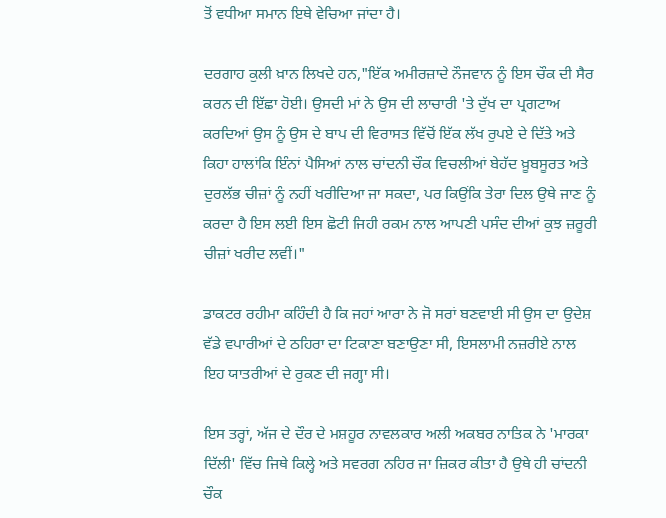ਤੋਂ ਵਧੀਆ ਸਮਾਨ ਇਥੇ ਵੇਚਿਆ ਜਾਂਦਾ ਹੈ।

ਦਰਗਾਹ ਕੁਲੀ ਖ਼ਾਨ ਲਿਖਦੇ ਹਨ,"ਇੱਕ ਅਮੀਰਜ਼ਾਦੇ ਨੌਜਵਾਨ ਨੂੰ ਇਸ ਚੌਕ ਦੀ ਸੈਰ ਕਰਨ ਦੀ ਇੱਛਾ ਹੋਈ। ਉਸਦੀ ਮਾਂ ਨੇ ਉਸ ਦੀ ਲਾਚਾਰੀ 'ਤੇ ਦੁੱਖ ਦਾ ਪ੍ਰਗਟਾਅ ਕਰਦਿਆਂ ਉਸ ਨੂੰ ਉਸ ਦੇ ਬਾਪ ਦੀ ਵਿਰਾਸਤ ਵਿੱਚੋਂ ਇੱਕ ਲੱਖ ਰੁਪਏ ਦੇ ਦਿੱਤੇ ਅਤੇ ਕਿਹਾ ਹਾਲਾਂਕਿ ਇੰਨਾਂ ਪੈਸਿਆਂ ਨਾਲ ਚਾਂਦਨੀ ਚੌਕ ਵਿਚਲੀਆਂ ਬੇਹੱਦ ਖ਼ੂਬਸੂਰਤ ਅਤੇ ਦੁਰਲੱਭ ਚੀਜ਼ਾਂ ਨੂੰ ਨਹੀਂ ਖਰੀਦਿਆ ਜਾ ਸਕਦਾ, ਪਰ ਕਿਉਂਕਿ ਤੇਰਾ ਦਿਲ ਉਥੇ ਜਾਣ ਨੂੰ ਕਰਦਾ ਹੈ ਇਸ ਲਈ ਇਸ ਛੋਟੀ ਜਿਹੀ ਰਕਮ ਨਾਲ ਆਪਣੀ ਪਸੰਦ ਦੀਆਂ ਕੁਝ ਜ਼ਰੂਰੀ ਚੀਜ਼ਾਂ ਖਰੀਦ ਲਵੀਂ।"

ਡਾਕਟਰ ਰਹੀਮਾ ਕਹਿੰਦੀ ਹੈ ਕਿ ਜਹਾਂ ਆਰਾ ਨੇ ਜੋ ਸਰਾਂ ਬਣਵਾਈ ਸੀ ਉਸ ਦਾ ਉਦੇਸ਼ ਵੱਡੇ ਵਪਾਰੀਆਂ ਦੇ ਠਹਿਰਾ ਦਾ ਟਿਕਾਣਾ ਬਣਾਉਣਾ ਸੀ, ਇਸਲਾਮੀ ਨਜ਼ਰੀਏ ਨਾਲ ਇਹ ਯਾਤਰੀਆਂ ਦੇ ਰੁਕਣ ਦੀ ਜਗ੍ਹਾ ਸੀ।

ਇਸ ਤਰ੍ਹਾਂ, ਅੱਜ ਦੇ ਦੌਰ ਦੇ ਮਸ਼ਹੂਰ ਨਾਵਲਕਾਰ ਅਲੀ ਅਕਬਰ ਨਾਤਿਕ ਨੇ 'ਮਾਰਕਾ ਦਿੱਲੀ' ਵਿੱਚ ਜਿਥੇ ਕਿਲ੍ਹੇ ਅਤੇ ਸਵਰਗ ਨਹਿਰ ਜਾ ਜ਼ਿਕਰ ਕੀਤਾ ਹੈ ਉਥੇ ਹੀ ਚਾਂਦਨੀ ਚੌਕ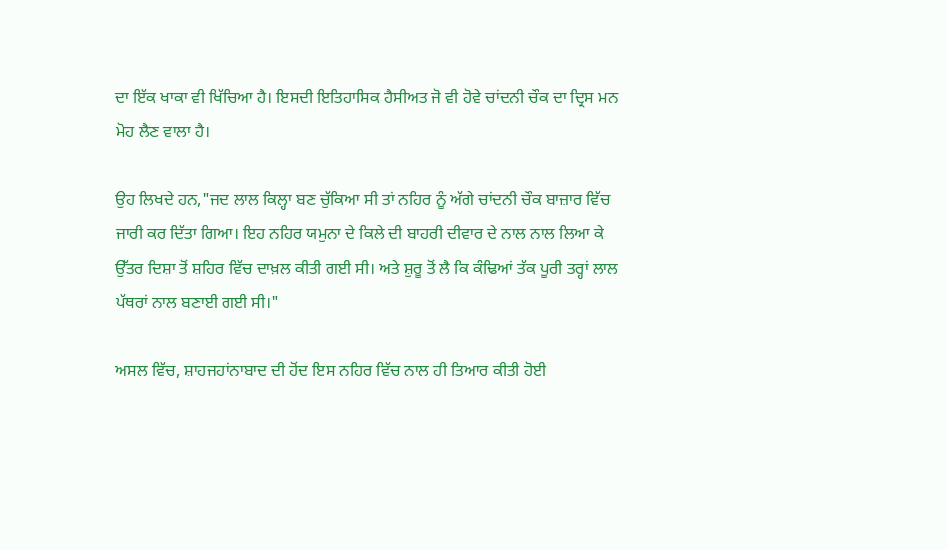ਦਾ ਇੱਕ ਖਾਕਾ ਵੀ ਖਿੱਚਿਆ ਹੈ। ਇਸਦੀ ਇਤਿਹਾਸਿਕ ਹੈਸੀਅਤ ਜੋ ਵੀ ਹੋਵੇ ਚਾਂਦਨੀ ਚੌਕ ਦਾ ਦ੍ਰਿਸ ਮਨ ਮੋਹ ਲੈਣ ਵਾਲਾ ਹੈ।

ਉਹ ਲਿਖਦੇ ਹਨ,"ਜਦ ਲਾਲ ਕਿਲ੍ਹਾ ਬਣ ਚੁੱਕਿਆ ਸੀ ਤਾਂ ਨਹਿਰ ਨੂੰ ਅੱਗੇ ਚਾਂਦਨੀ ਚੌਕ ਬਾਜ਼ਾਰ ਵਿੱਚ ਜਾਰੀ ਕਰ ਦਿੱਤਾ ਗਿਆ। ਇਹ ਨਹਿਰ ਯਮੁਨਾ ਦੇ ਕਿਲੇ ਦੀ ਬਾਹਰੀ ਦੀਵਾਰ ਦੇ ਨਾਲ ਨਾਲ ਲਿਆ ਕੇ ਉੱਤਰ ਦਿਸ਼ਾ ਤੋਂ ਸ਼ਹਿਰ ਵਿੱਚ ਦਾਖ਼ਲ ਕੀਤੀ ਗਈ ਸੀ। ਅਤੇ ਸ਼ੁਰੂ ਤੋਂ ਲੈ ਕਿ ਕੰਢਿਆਂ ਤੱਕ ਪੂਰੀ ਤਰ੍ਹਾਂ ਲਾਲ ਪੱਥਰਾਂ ਨਾਲ ਬਣਾਈ ਗਈ ਸੀ।"

ਅਸਲ ਵਿੱਚ, ਸ਼ਾਹਜਹਾਂਨਾਬਾਦ ਦੀ ਹੋਂਦ ਇਸ ਨਹਿਰ ਵਿੱਚ ਨਾਲ ਹੀ ਤਿਆਰ ਕੀਤੀ ਹੋਈ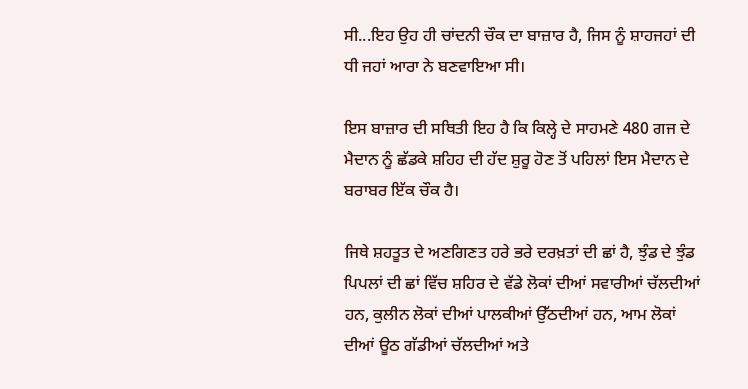ਸੀ...ਇਹ ਉਹ ਹੀ ਚਾਂਦਨੀ ਚੌਕ ਦਾ ਬਾਜ਼ਾਰ ਹੈ, ਜਿਸ ਨੂੰ ਸ਼ਾਹਜਹਾਂ ਦੀ ਧੀ ਜਹਾਂ ਆਰਾ ਨੇ ਬਣਵਾਇਆ ਸੀ।

ਇਸ ਬਾਜ਼ਾਰ ਦੀ ਸਥਿਤੀ ਇਹ ਹੈ ਕਿ ਕਿਲ੍ਹੇ ਦੇ ਸਾਹਮਣੇ 480 ਗਜ ਦੇ ਮੈਦਾਨ ਨੂੰ ਛੱਡਕੇ ਸ਼ਹਿਹ ਦੀ ਹੱਦ ਸ਼ੁਰੂ ਹੋਣ ਤੋਂ ਪਹਿਲਾਂ ਇਸ ਮੈਦਾਨ ਦੇ ਬਰਾਬਰ ਇੱਕ ਚੌਕ ਹੈ।

ਜਿਥੇ ਸ਼ਹਤੂਤ ਦੇ ਅਣਗਿਣਤ ਹਰੇ ਭਰੇ ਦਰਖ਼ਤਾਂ ਦੀ ਛਾਂ ਹੈ, ਝੁੰਡ ਦੇ ਝੁੰਡ ਪਿਪਲਾਂ ਦੀ ਛਾਂ ਵਿੱਚ ਸ਼ਹਿਰ ਦੇ ਵੱਡੇ ਲੋਕਾਂ ਦੀਆਂ ਸਵਾਰੀਆਂ ਚੱਲਦੀਆਂ ਹਨ, ਕੁਲੀਨ ਲੋਕਾਂ ਦੀਆਂ ਪਾਲਕੀਆਂ ਉੱਠਦੀਆਂ ਹਨ, ਆਮ ਲੋਕਾਂ ਦੀਆਂ ਊਠ ਗੱਡੀਆਂ ਚੱਲਦੀਆਂ ਅਤੇ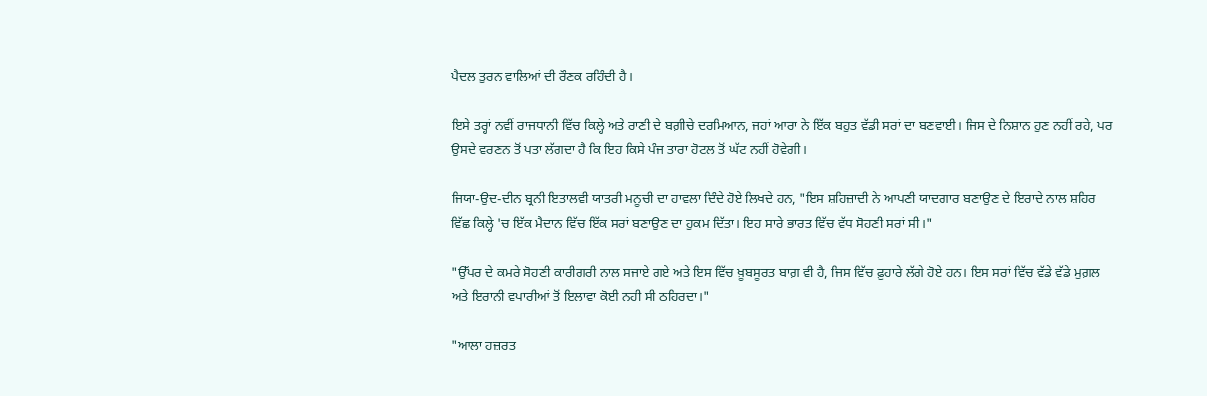ਪੈਦਲ ਤੁਰਨ ਵਾਲਿਆਂ ਦੀ ਰੌਣਕ ਰਹਿੰਦੀ ਹੈ।

ਇਸੇ ਤਰ੍ਹਾਂ ਨਵੀਂ ਰਾਜਧਾਨੀ ਵਿੱਚ ਕਿਲ੍ਹੇ ਅਤੇ ਰਾਣੀ ਦੇ ਬਗ਼ੀਚੇ ਦਰਮਿਆਨ, ਜਹਾਂ ਆਰਾ ਨੇ ਇੱਕ ਬਹੁਤ ਵੱਡੀ ਸਰਾਂ ਦਾ ਬਣਵਾਈ। ਜਿਸ ਦੇ ਨਿਸ਼ਾਨ ਹੁਣ ਨਹੀਂ ਰਹੇ, ਪਰ ਉਸਦੇ ਵਰਣਨ ਤੋਂ ਪਤਾ ਲੱਗਦਾ ਹੈ ਕਿ ਇਹ ਕਿਸੇ ਪੰਜ ਤਾਰਾ ਹੋਟਲ ਤੋਂ ਘੱਟ ਨਹੀਂ ਹੋਵੇਗੀ।

ਜਿਯਾ-ਉਦ-ਦੀਨ ਬ੍ਰਨੀ ਇਤਾਲਵੀ ਯਾਤਰੀ ਮਨੂਚੀ ਦਾ ਹਾਵਲਾ ਦਿੰਦੇ ਹੋਏ ਲਿਖਦੇ ਹਨ, "ਇਸ ਸ਼ਹਿਜ਼ਾਦੀ ਨੇ ਆਪਣੀ ਯਾਦਗਾਰ ਬਣਾਉਣ ਦੇ ਇਰਾਦੇ ਨਾਲ ਸ਼ਹਿਰ ਵਿੱਛ ਕਿਲ੍ਹੇ 'ਚ ਇੱਕ ਮੈਦਾਨ ਵਿੱਚ ਇੱਕ ਸਰਾਂ ਬਣਾਉਣ ਦਾ ਹੁਕਮ ਦਿੱਤਾ। ਇਹ ਸਾਰੇ ਭਾਰਤ ਵਿੱਚ ਵੱਧ ਸੋਹਣੀ ਸਰਾਂ ਸੀ।"

"ਉੱਪਰ ਦੇ ਕਮਰੇ ਸੋਹਣੀ ਕਾਰੀਗਰੀ ਨਾਲ ਸਜਾਏ ਗਏ ਅਤੇ ਇਸ ਵਿੱਚ ਖ਼ੂਬਸੂਰਤ ਬਾਗ਼ ਵੀ ਹੈ, ਜਿਸ ਵਿੱਚ ਫ਼ੁਹਾਰੇ ਲੱਗੇ ਹੋਏ ਹਨ। ਇਸ ਸਰਾਂ ਵਿੱਚ ਵੱਡੇ ਵੱਡੇ ਮੁਗ਼ਲ ਅਤੇ ਇਰਾਨੀ ਵਪਾਰੀਆਂ ਤੋਂ ਇਲਾਵਾ ਕੋਈ ਨਹੀ ਸੀ ਠਹਿਰਦਾ।"

"ਆਲਾ ਹਜ਼ਰਤ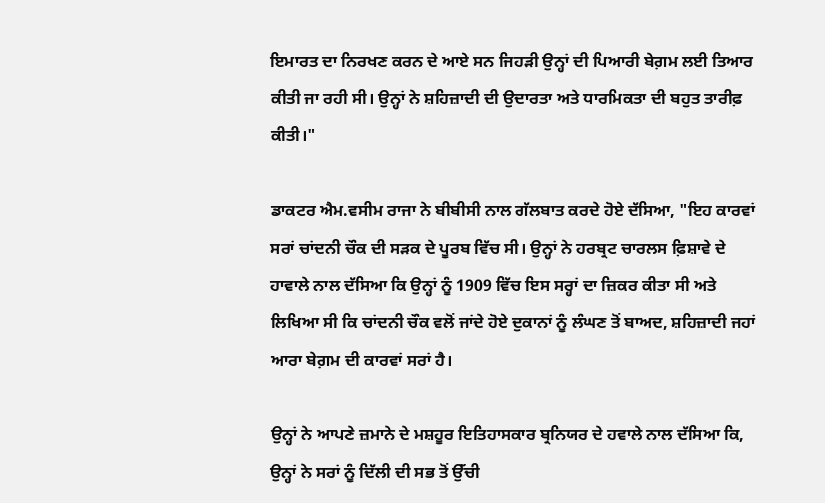ਇਮਾਰਤ ਦਾ ਨਿਰਖਣ ਕਰਨ ਦੇ ਆਏ ਸਨ ਜਿਹੜੀ ਉਨ੍ਹਾਂ ਦੀ ਪਿਆਰੀ ਬੇਗ਼ਮ ਲਈ ਤਿਆਰ ਕੀਤੀ ਜਾ ਰਹੀ ਸੀ। ਉਨ੍ਹਾਂ ਨੇ ਸ਼ਹਿਜ਼ਾਦੀ ਦੀ ਉਦਾਰਤਾ ਅਤੇ ਧਾਰਮਿਕਤਾ ਦੀ ਬਹੁਤ ਤਾਰੀਫ਼ ਕੀਤੀ।"

ਡਾਕਟਰ ਐਮ.ਵਸੀਮ ਰਾਜਾ ਨੇ ਬੀਬੀਸੀ ਨਾਲ ਗੱਲਬਾਤ ਕਰਦੇ ਹੋਏ ਦੱਸਿਆ, "ਇਹ ਕਾਰਵਾਂ ਸਰਾਂ ਚਾਂਦਨੀ ਚੌਕ ਦੀ ਸੜਕ ਦੇ ਪੂਰਬ ਵਿੱਚ ਸੀ। ਉਨ੍ਹਾਂ ਨੇ ਹਰਬ੍ਰਟ ਚਾਰਲਸ ਫ਼ਿਸ਼ਾਵੇ ਦੇ ਹਾਵਾਲੇ ਨਾਲ ਦੱਸਿਆ ਕਿ ਉਨ੍ਹਾਂ ਨੂੰ 1909 ਵਿੱਚ ਇਸ ਸਰ੍ਹਾਂ ਦਾ ਜ਼ਿਕਰ ਕੀਤਾ ਸੀ ਅਤੇ ਲਿਖਿਆ ਸੀ ਕਿ ਚਾਂਦਨੀ ਚੌਕ ਵਲੋਂ ਜਾਂਦੇ ਹੋਏ ਦੁਕਾਨਾਂ ਨੂੰ ਲੰਘਣ ਤੋਂ ਬਾਅਦ, ਸ਼ਹਿਜ਼ਾਦੀ ਜਹਾਂ ਆਰਾ ਬੇਗ਼ਮ ਦੀ ਕਾਰਵਾਂ ਸਰਾਂ ਹੈ।

ਉਨ੍ਹਾਂ ਨੇ ਆਪਣੇ ਜ਼ਮਾਨੇ ਦੇ ਮਸ਼ਹੂਰ ਇਤਿਹਾਸਕਾਰ ਬ੍ਰਨਿਯਰ ਦੇ ਹਵਾਲੇ ਨਾਲ ਦੱਸਿਆ ਕਿ, ਉਨ੍ਹਾਂ ਨੇ ਸਰਾਂ ਨੂੰ ਦਿੱਲੀ ਦੀ ਸਭ ਤੋਂ ਉੱਚੀ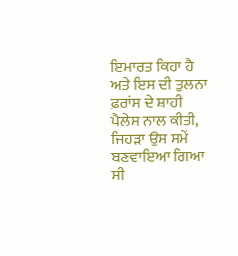ਇਮਾਰਤ ਕਿਹਾ ਹੈ ਅਤੇ ਇਸ ਦੀ ਤੁਲਨਾ ਫ਼ਰਾਂਸ ਦੇ ਸ਼ਾਹੀ ਪੈਲੇਸ ਨਾਲ ਕੀਤੀ, ਜਿਹੜਾ ਉਸ ਸਮੇਂ ਬਣਵਾਇਆ ਗਿਆ ਸੀ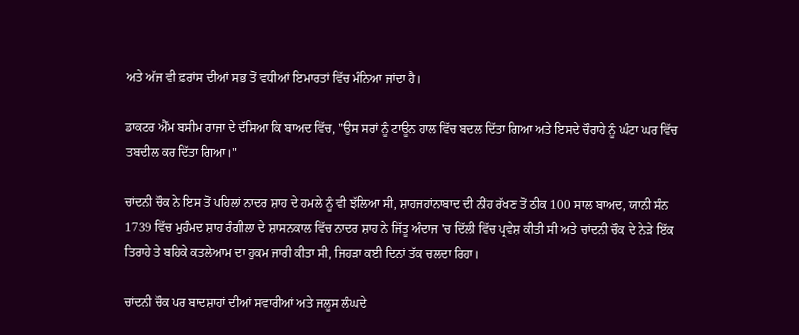ਅਤੇ ਅੱਜ ਵੀ ਫ਼ਰਾਂਸ ਦੀਆਂ ਸਭ ਤੋਂ ਵਧੀਆਂ ਇਮਾਰਤਾਂ ਵਿੱਚ ਮੰਨਿਆ ਜਾਂਦਾ ਹੈ।

ਡਾਕਟਰ ਐੱਮ ਬਸੀਮ ਰਾਜਾ ਦੇ ਦੱਸਿਆ ਕਿ ਬਾਅਦ ਵਿੱਚ, "ਉਸ ਸਰਾਂ ਨੂੰ ਟਾਊਨ ਹਾਲ ਵਿੱਚ ਬਦਲ ਦਿੱਤਾ ਗਿਆ ਅਤੇ ਇਸਦੇ ਚੌਰਾਹੇ ਨੂੰ ਘੰਟਾ ਘਰ ਵਿੱਚ ਤਬਦੀਲ ਕਰ ਦਿੱਤਾ ਗਿਆ।"

ਚਾਂਦਨੀ ਚੌਕ ਨੇ ਇਸ ਤੋਂ ਪਹਿਲਾਂ ਨਾਦਰ ਸ਼ਾਹ ਦੇ ਹਮਲੇ ਨੂੰ ਵੀ ਝੱਲਿਆ ਸੀ, ਸ਼ਾਹਜਹਾਂਨਾਬਾਦ ਦੀ ਨੀਂਹ ਰੱਖਣ ਤੋਂ ਠੀਕ 100 ਸਾਲ ਬਾਅਦ, ਯਾਨੀ ਸੰਨ 1739 ਵਿੱਚ ਮੁਹੰਮਦ ਸ਼ਾਹ ਰੰਗੀਲਾ ਦੇ ਸ਼ਾਸਨਕਾਲ ਵਿੱਚ ਨਾਦਰ ਸ਼ਾਹ ਨੇ ਜਿੱਤੂ ਅੰਦਾਜ 'ਚ ਦਿੱਲੀ ਵਿੱਚ ਪ੍ਰਵੇਸ਼ ਕੀਤੀ ਸੀ ਅਤੇ ਚਾਂਦਨੀ ਚੌਕ ਦੇ ਨੇੜੇ ਇੱਕ ਤਿਰਾਹੇ ਤੇ ਬਹਿਕੇ ਕਤਲੇਆਮ ਦਾ ਹੁਕਮ ਜਾਰੀ ਕੀਤਾ ਸੀ, ਜਿਹੜਾ ਕਈ ਦਿਨਾਂ ਤੱਕ ਚਲਦਾ ਰਿਹਾ।

ਚਾਂਦਨੀ ਚੌਕ ਪਰ ਬਾਦਸ਼ਾਹਾਂ ਦੀਆਂ ਸਵਾਰੀਆਂ ਅਤੇ ਜਲੂਸ ਲੰਘਦੇ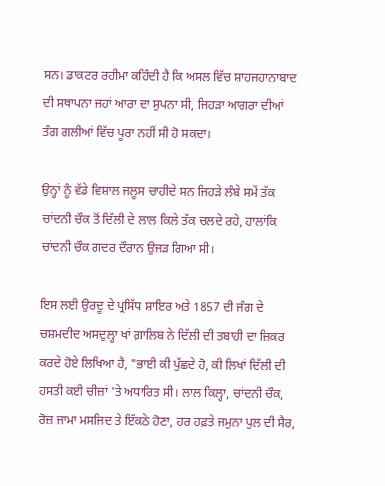ਸਨ। ਡਾਕਟਰ ਰਹੀਮਾ ਕਹਿੰਦੀ ਹੈ ਕਿ ਅਸਲ ਵਿੱਚ ਸ਼ਾਹਜਹਾਨਾਬਾਦ ਦੀ ਸਥਾਪਨਾ ਜਹਾਂ ਆਰਾ ਦਾ ਸੁਪਨਾ ਸੀ, ਜਿਹੜਾ ਆਗਰਾ ਦੀਆਂ ਤੰਗ ਗਲੀਆਂ ਵਿੱਚ ਪੂਰਾ ਨਹੀਂ ਸੀ ਹੋ ਸਕਦਾ।

ਉਨ੍ਹਾਂ ਨੂੰ ਵੱਡੇ ਵਿਸ਼ਾਲ ਜਲੂਸ ਚਾਹੀਦੇ ਸਨ ਜਿਹੜੇ ਲੰਬੇ ਸਮੇਂ ਤੱਕ ਚਾਂਦਨੀ ਚੌਕ ਤੋਂ ਦਿੱਲੀ ਦੇ ਲਾਲ ਕਿਲੇ ਤੱਕ ਚਲਦੇ ਰਹੇ, ਹਾਲਾਂਕਿ ਚਾਂਦਨੀ ਚੌਕ ਗਦਰ ਦੌਰਾਨ ਉਜੜ ਗਿਆ ਸੀ।

ਇਸ ਲਈ ਉਰਦੂ ਦੇ ਪ੍ਰਸਿੱਧ ਸ਼ਾਇਰ ਅਤੇ 1857 ਦੀ ਜੰਗ ਦੇ ਚਸ਼ਮਦੀਦ ਅਸਦੁਲ੍ਹਾ ਖਾਂ ਗ਼ਾਲਿਬ ਨੇ ਦਿੱਲੀ ਦੀ ਤਬਾਹੀ ਦਾ ਜ਼ਿਕਰ ਕਰਦੇ ਹੋਏ ਲਿਖਿਆ ਹੈ, "ਭਾਈ ਕੀ ਪੁੱਛਦੇ ਹੋ, ਕੀ ਲਿਖਾਂ ਦਿੱਲੀ ਦੀ ਹਸਤੀ ਕਈ ਚੀਜ਼ਾਂ 'ਤੇ ਅਧਾਰਿਤ ਸੀ। ਲਾਲ ਕਿਲ੍ਹਾ, ਚਾਂਦਨੀ ਚੌਕ, ਰੋਜ਼ ਜਾਮਾ ਮਸਜਿਦ ਤੇ ਇੱਕਠੇ ਹੋਣਾ, ਹਰ ਹਫ਼ਤੇ ਜਮੁਨਾ ਪੁਲ ਦੀ ਸੈਰ,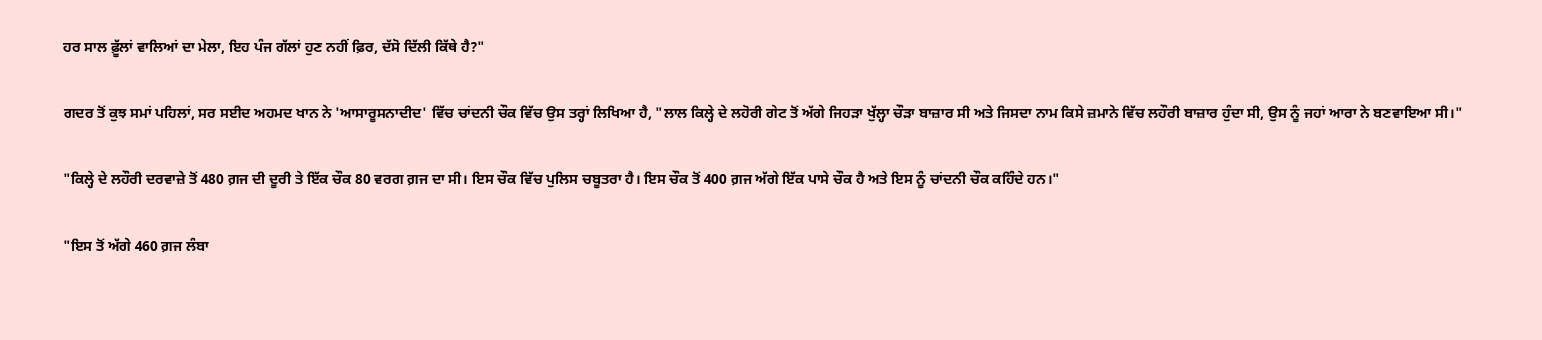ਹਰ ਸਾਲ ਫ਼ੂੱਲਾਂ ਵਾਲਿਆਂ ਦਾ ਮੇਲਾ, ਇਹ ਪੰਜ ਗੱਲਾਂ ਹੁਣ ਨਹੀਂ ਫ਼ਿਰ, ਦੱਸੋ ਦਿੱਲੀ ਕਿੱਥੇ ਹੈ?"

ਗਦਰ ਤੋਂ ਕੁਝ ਸਮਾਂ ਪਹਿਲਾਂ, ਸਰ ਸਈਦ ਅਹਮਦ ਖਾਨ ਨੇ 'ਆਸਾਰੂਸਨਾਦੀਦ' ਵਿੱਚ ਚਾਂਦਨੀ ਚੌਕ ਵਿੱਚ ਉਸ ਤਰ੍ਹਾਂ ਲਿਖਿਆ ਹੈ, "ਲਾਲ ਕਿਲ੍ਹੇ ਦੇ ਲਹੋਰੀ ਗੇਟ ਤੋਂ ਅੱਗੇ ਜਿਹੜਾ ਖੁੱਲ੍ਹਾ ਚੌੜਾ ਬਾਜ਼ਾਰ ਸੀ ਅਤੇ ਜਿਸਦਾ ਨਾਮ ਕਿਸੇ ਜ਼ਮਾਨੇ ਵਿੱਚ ਲਹੌਰੀ ਬਾਜ਼ਾਰ ਹੁੰਦਾ ਸੀ, ਉਸ ਨੂੰ ਜਹਾਂ ਆਰਾ ਨੇ ਬਣਵਾਇਆ ਸੀ।"

"ਕਿਲ੍ਹੇ ਦੇ ਲਹੌਰੀ ਦਰਵਾਜ਼ੇ ਤੋਂ 480 ਗ਼ਜ ਦੀ ਦੂਰੀ ਤੇ ਇੱਕ ਚੌਕ 80 ਵਰਗ ਗ਼ਜ ਦਾ ਸੀ। ਇਸ ਚੌਕ ਵਿੱਚ ਪੁਲਿਸ ਚਬੂਤਰਾ ਹੈ। ਇਸ ਚੌਕ ਤੋਂ 400 ਗ਼ਜ ਅੱਗੇ ਇੱਕ ਪਾਸੇ ਚੌਕ ਹੈ ਅਤੇ ਇਸ ਨੂੰ ਚਾਂਦਨੀ ਚੌਕ ਕਹਿੰਦੇ ਹਨ।"

"ਇਸ ਤੋਂ ਅੱਗੇ 460 ਗ਼ਜ ਲੰਬਾ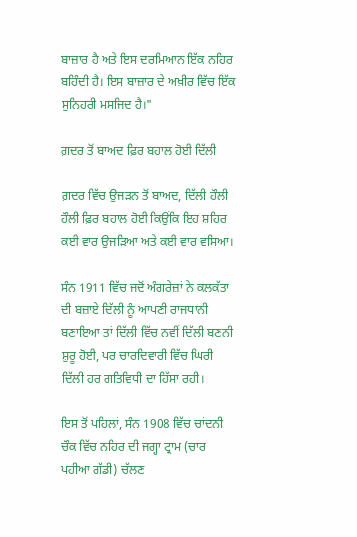ਬਾਜ਼ਾਰ ਹੈ ਅਤੇ ਇਸ ਦਰਮਿਆਨ ਇੱਕ ਨਹਿਰ ਬਹਿੰਦੀ ਹੈ। ਇਸ ਬਾਜ਼ਾਰ ਦੇ ਅਖ਼ੀਰ ਵਿੱਚ ਇੱਕ ਸੁਨਿਹਰੀ ਮਸਜਿਦ ਹੈ।"

ਗ਼ਦਰ ਤੋਂ ਬਾਅਦ ਫ਼ਿਰ ਬਹਾਲ ਹੋਈ ਦਿੱਲੀ

ਗ਼ਦਰ ਵਿੱਚ ਉਜੜਨ ਤੋਂ ਬਾਅਦ, ਦਿੱਲੀ ਹੌਲੀ ਹੌਲੀ ਫ਼ਿਰ ਬਹਾਲ ਹੋਈ ਕਿਉਂਕਿ ਇਹ ਸ਼ਹਿਰ ਕਈ ਵਾਰ ਉਜੜਿਆ ਅਤੇ ਕਈ ਵਾਰ ਵਸਿਆ।

ਸੰਨ 1911 ਵਿੱਚ ਜਦੋਂ ਅੰਗਰੇਜ਼ਾਂ ਨੇ ਕਲਕੱਤਾ ਦੀ ਬਜ਼ਾਏ ਦਿੱਲੀ ਨੂੰ ਆਪਣੀ ਰਾਜਧਾਨੀ ਬਣਾਇਆ ਤਾਂ ਦਿੱਲੀ ਵਿੱਚ ਨਵੀਂ ਦਿੱਲੀ ਬਣਨੀ ਸ਼ੁਰੂ ਹੋਈ, ਪਰ ਚਾਰਦਿਵਾਰੀ ਵਿੱਚ ਘਿਰੀ ਦਿੱਲੀ ਹਰ ਗਤਿਵਿਧੀ ਦਾ ਹਿੱਸਾ ਰਹੀ।

ਇਸ ਤੋਂ ਪਹਿਲਾਂ, ਸੰਨ 1908 ਵਿੱਚ ਚਾਂਦਨੀ ਚੌਕ ਵਿੱਚ ਨਹਿਰ ਦੀ ਜਗ੍ਹਾ ਟ੍ਰਾਮ (ਚਾਰ ਪਹੀਆ ਗੱਡੀ) ਚੱਲਣ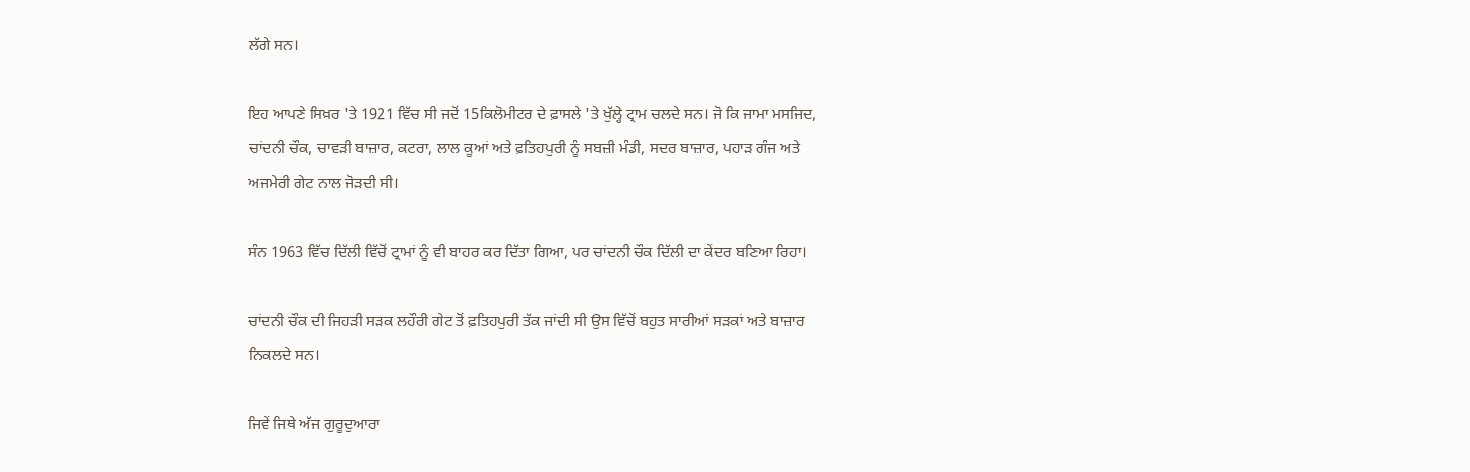ਲੱਗੇ ਸਨ।

ਇਹ ਆਪਣੇ ਸਿਖ਼ਰ 'ਤੇ 1921 ਵਿੱਚ ਸੀ ਜਦੋਂ 15ਕਿਲੋਮੀਟਰ ਦੇ ਫ਼ਾਸਲੇ 'ਤੇ ਖੁੱਲ੍ਹੇ ਟ੍ਰਾਮ ਚਲਦੇ ਸਨ। ਜੋ ਕਿ ਜਾਮਾ ਮਸਜਿਦ, ਚਾਂਦਨੀ ਚੌਕ, ਚਾਵੜੀ ਬਾਜ਼ਾਰ, ਕਟਰਾ, ਲਾਲ ਕੂਆਂ ਅਤੇ ਫ਼ਤਿਹਪੁਰੀ ਨੂੰ ਸਬਜ਼ੀ ਮੰਡੀ, ਸਦਰ ਬਾਜ਼ਾਰ, ਪਹਾੜ ਗੰਜ ਅਤੇ ਅਜਮੇਰੀ ਗੇਟ ਨਾਲ ਜੋੜਦੀ ਸੀ।

ਸੰਨ 1963 ਵਿੱਚ ਦਿੱਲੀ ਵਿੱਚੋਂ ਟ੍ਰਾਮਾਂ ਨੂੰ ਵੀ ਬਾਹਰ ਕਰ ਦਿੱਤਾ ਗਿਆ, ਪਰ ਚਾਂਦਨੀ ਚੌਕ ਦਿੱਲੀ ਦਾ ਕੇਂਦਰ ਬਣਿਆ ਰਿਹਾ।

ਚਾਂਦਨੀ ਚੌਕ ਦੀ ਜਿਹੜੀ ਸੜਕ ਲਹੌਰੀ ਗੇਟ ਤੋਂ ਫ਼ਤਿਹਪੁਰੀ ਤੱਕ ਜਾਂਦੀ ਸੀ ਉਸ ਵਿੱਚੋਂ ਬਹੁਤ ਸਾਰੀਆਂ ਸੜਕਾਂ ਅਤੇ ਬਾਜ਼ਾਰ ਨਿਕਲਦੇ ਸਨ।

ਜਿਵੇਂ ਜਿਥੇ ਅੱਜ ਗੁਰੂਦੁਆਰਾ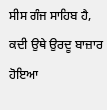ਸੀਸ ਗੰਜ ਸਾਹਿਬ ਹੈ, ਕਦੀ ਉਥੇ ਉਰਦੂ ਬਾਜ਼ਾਰ ਹੋਇਆ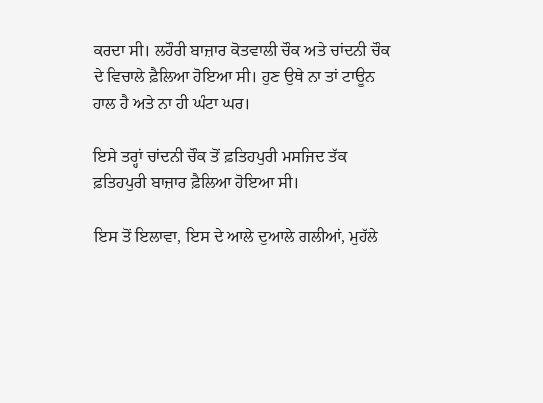ਕਰਦਾ ਸੀ। ਲਹੌਰੀ ਬਾਜ਼ਾਰ ਕੋਤਵਾਲੀ ਚੌਕ ਅਤੇ ਚਾਂਦਨੀ ਚੌਕ ਦੇ ਵਿਚਾਲੇ ਫ਼ੈਲਿਆ ਹੋਇਆ ਸੀ। ਹੁਣ ਉਥੇ ਨਾ ਤਾਂ ਟਾਊਨ ਹਾਲ ਹੈ ਅਤੇ ਨਾ ਹੀ ਘੰਟਾ ਘਰ।

ਇਸੇ ਤਰ੍ਹਾਂ ਚਾਂਦਨੀ ਚੌਕ ਤੋਂ ਫ਼ਤਿਹਪੁਰੀ ਮਸਜਿਦ ਤੱਕ ਫ਼ਤਿਹਪੁਰੀ ਬਾਜ਼ਾਰ ਫ਼ੈਲਿਆ ਹੋਇਆ ਸੀ।

ਇਸ ਤੋਂ ਇਲਾਵਾ, ਇਸ ਦੇ ਆਲੇ ਦੁਆਲੇ ਗਲੀਆਂ, ਮੁਹੱਲੇ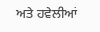ਅਤੇ ਹਵੇਲੀਆਂ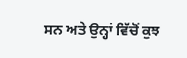ਸਨ ਅਤੇ ਉਨ੍ਹਾਂ ਵਿੱਚੋਂ ਕੁਝ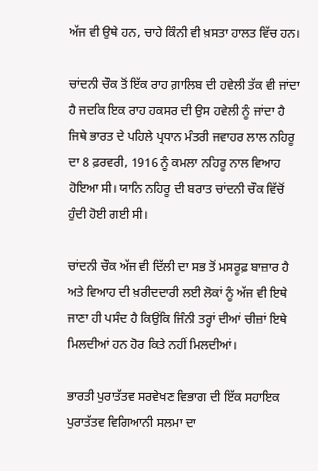ਅੱਜ ਵੀ ਉਥੇ ਹਨ, ਚਾਹੇ ਕਿੰਨੀ ਵੀ ਖ਼ਸਤਾ ਹਾਲਤ ਵਿੱਚ ਹਨ।

ਚਾਂਦਨੀ ਚੌਕ ਤੋਂ ਇੱਕ ਰਾਹ ਗ਼ਾਲਿਬ ਦੀ ਹਵੇਲੀ ਤੱਕ ਵੀ ਜਾਂਦਾ ਹੈ ਜਦਕਿ ਇਕ ਰਾਹ ਹਕਸਰ ਦੀ ਉਸ ਹਵੇਲੀ ਨੂੰ ਜਾਂਦਾ ਹੈ ਜਿਥੇ ਭਾਰਤ ਦੇ ਪਹਿਲੇ ਪ੍ਰਧਾਨ ਮੰਤਰੀ ਜਵਾਹਰ ਲਾਲ ਨਹਿਰੂ ਦਾ 8 ਫ਼ਰਵਰੀ, 1916 ਨੂੰ ਕਮਲਾ ਨਹਿਰੂ ਨਾਲ ਵਿਆਹ ਹੋਇਆ ਸੀ। ਯਾਨਿ ਨਹਿਰੂ ਦੀ ਬਰਾਤ ਚਾਂਦਨੀ ਚੌਕ ਵਿੱਚੋਂ ਹੁੰਦੀ ਹੋਈ ਗਈ ਸੀ।

ਚਾਂਦਨੀ ਚੌਕ ਅੱਜ ਵੀ ਦਿੱਲੀ ਦਾ ਸਭ ਤੋਂ ਮਸਰੂਫ਼ ਬਾਜ਼ਾਰ ਹੈ ਅਤੇ ਵਿਆਹ ਦੀ ਖ਼ਰੀਦਦਾਰੀ ਲਈ ਲੋਕਾਂ ਨੂੰ ਅੱਜ ਵੀ ਇਥੇ ਜਾਣਾ ਹੀ ਪਸੰਦ ਹੈ ਕਿਉਂਕਿ ਜਿੰਨੀ ਤਰ੍ਹਾਂ ਦੀਆਂ ਚੀਜ਼ਾਂ ਇਥੇ ਮਿਲਦੀਆਂ ਹਨ ਹੋਰ ਕਿਤੇ ਨਹੀਂ ਮਿਲਦੀਆਂ।

ਭਾਰਤੀ ਪੁਰਾਤੱਤਵ ਸਰਵੇਖਣ ਵਿਭਾਗ ਦੀ ਇੱਕ ਸਹਾਇਕ ਪੁਰਾਤੱਤਵ ਵਿਗਿਆਨੀ ਸਲਮਾ ਦਾ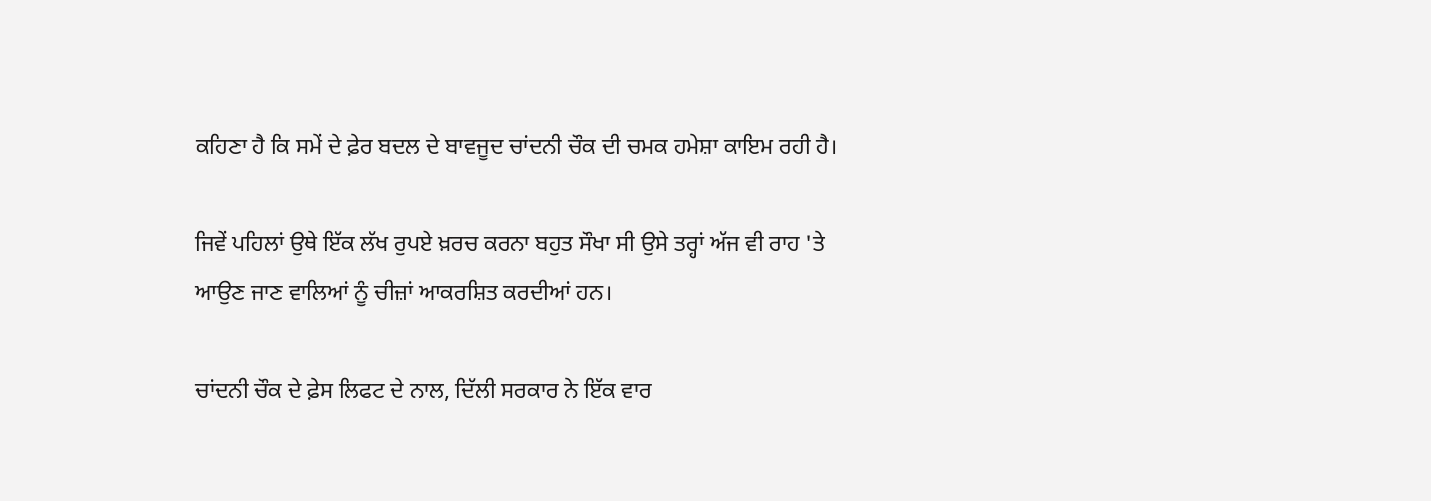ਕਹਿਣਾ ਹੈ ਕਿ ਸਮੇਂ ਦੇ ਫ਼ੇਰ ਬਦਲ ਦੇ ਬਾਵਜੂਦ ਚਾਂਦਨੀ ਚੌਕ ਦੀ ਚਮਕ ਹਮੇਸ਼ਾ ਕਾਇਮ ਰਹੀ ਹੈ।

ਜਿਵੇਂ ਪਹਿਲਾਂ ਉਥੇ ਇੱਕ ਲੱਖ ਰੁਪਏ ਖ਼ਰਚ ਕਰਨਾ ਬਹੁਤ ਸੌਖਾ ਸੀ ਉਸੇ ਤਰ੍ਹਾਂ ਅੱਜ ਵੀ ਰਾਹ 'ਤੇ ਆਉਣ ਜਾਣ ਵਾਲਿਆਂ ਨੂੰ ਚੀਜ਼ਾਂ ਆਕਰਸ਼ਿਤ ਕਰਦੀਆਂ ਹਨ।

ਚਾਂਦਨੀ ਚੌਕ ਦੇ ਫ਼ੇਸ ਲਿਫਟ ਦੇ ਨਾਲ, ਦਿੱਲੀ ਸਰਕਾਰ ਨੇ ਇੱਕ ਵਾਰ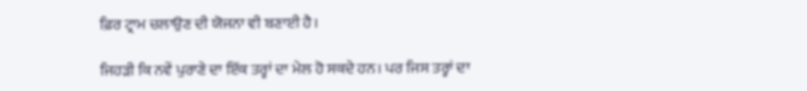ਫ਼ਿਰ ਟ੍ਰਾਮ ਚਲਾਉਣ ਦੀ ਯੋਜਨਾ ਵੀ ਬਣਾਈ ਹੈ।

ਜਿਹੜੀ ਕਿ ਨਵੇਂ ਪੁਰਾਣੇ ਦਾ ਇੱਕ ਤਰ੍ਹਾਂ ਦਾ ਮੇਲ ਹੋ ਸਕਦੇ ਹਨ। ਪਰ ਜਿਸ ਤਰ੍ਹਾਂ ਦਾ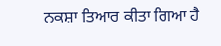ਨਕਸ਼ਾ ਤਿਆਰ ਕੀਤਾ ਗਿਆ ਹੈ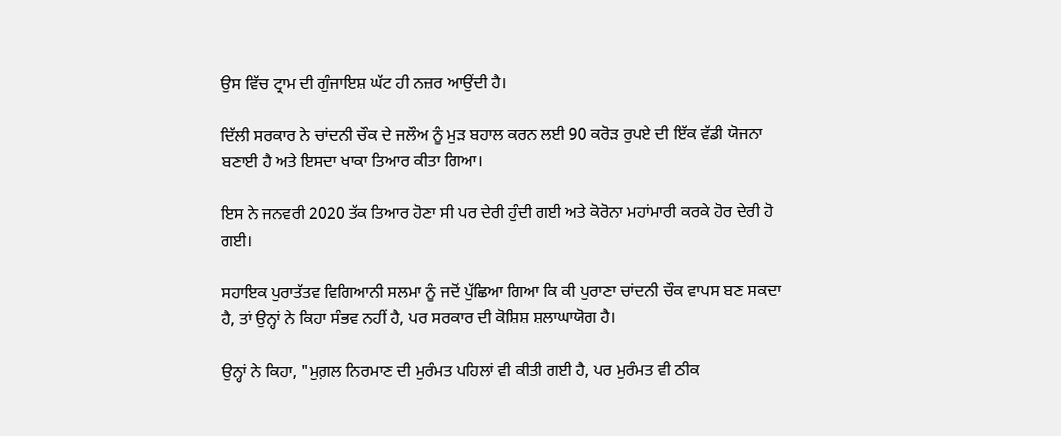ਉਸ ਵਿੱਚ ਟ੍ਰਾਮ ਦੀ ਗੁੰਜਾਇਸ਼ ਘੱਟ ਹੀ ਨਜ਼ਰ ਆਉਂਦੀ ਹੈ।

ਦਿੱਲੀ ਸਰਕਾਰ ਨੇ ਚਾਂਦਨੀ ਚੌਕ ਦੇ ਜਲੌਅ ਨੂੰ ਮੁੜ ਬਹਾਲ ਕਰਨ ਲਈ 90 ਕਰੋੜ ਰੁਪਏ ਦੀ ਇੱਕ ਵੱਡੀ ਯੋਜਨਾ ਬਣਾਈ ਹੈ ਅਤੇ ਇਸਦਾ ਖਾਕਾ ਤਿਆਰ ਕੀਤਾ ਗਿਆ।

ਇਸ ਨੇ ਜਨਵਰੀ 2020 ਤੱਕ ਤਿਆਰ ਹੋਣਾ ਸੀ ਪਰ ਦੇਰੀ ਹੁੰਦੀ ਗਈ ਅਤੇ ਕੋਰੋਨਾ ਮਹਾਂਮਾਰੀ ਕਰਕੇ ਹੋਰ ਦੇਰੀ ਹੋ ਗਈ।

ਸਹਾਇਕ ਪੁਰਾਤੱਤਵ ਵਿਗਿਆਨੀ ਸਲਮਾ ਨੂੰ ਜਦੋਂ ਪੁੱਛਿਆ ਗਿਆ ਕਿ ਕੀ ਪੁਰਾਣਾ ਚਾਂਦਨੀ ਚੌਕ ਵਾਪਸ ਬਣ ਸਕਦਾ ਹੈ, ਤਾਂ ਉਨ੍ਹਾਂ ਨੇ ਕਿਹਾ ਸੰਭਵ ਨਹੀਂ ਹੈ, ਪਰ ਸਰਕਾਰ ਦੀ ਕੋਸ਼ਿਸ਼ ਸ਼ਲਾਘਾਯੋਗ ਹੈ।

ਉਨ੍ਹਾਂ ਨੇ ਕਿਹਾ, "ਮੁਗ਼ਲ ਨਿਰਮਾਣ ਦੀ ਮੁਰੰਮਤ ਪਹਿਲਾਂ ਵੀ ਕੀਤੀ ਗਈ ਹੈ, ਪਰ ਮੁਰੰਮਤ ਵੀ ਠੀਕ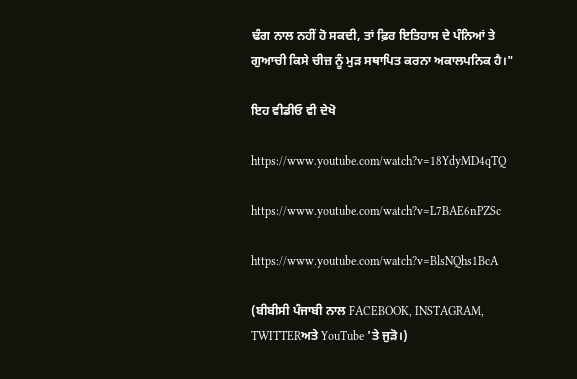ਢੰਗ ਨਾਲ ਨਹੀਂ ਹੋ ਸਕਦੀ, ਤਾਂ ਫ਼ਿਰ ਇਤਿਹਾਸ ਦੇ ਪੰਨਿਆਂ ਤੇ ਗੁਆਚੀ ਕਿਸੇ ਚੀਜ਼ ਨੂੰ ਮੁੜ ਸਥਾਪਿਤ ਕਰਨਾ ਅਕਾਲਪਨਿਕ ਹੈ।"

ਇਹ ਵੀਡੀਓ ਵੀ ਦੇਖੋ

https://www.youtube.com/watch?v=18YdyMD4qTQ

https://www.youtube.com/watch?v=L7BAE6nPZSc

https://www.youtube.com/watch?v=BlsNQhs1BcA

(ਬੀਬੀਸੀ ਪੰਜਾਬੀ ਨਾਲ FACEBOOK, INSTAGRAM, TWITTERਅਤੇ YouTube 'ਤੇ ਜੁੜੋ।)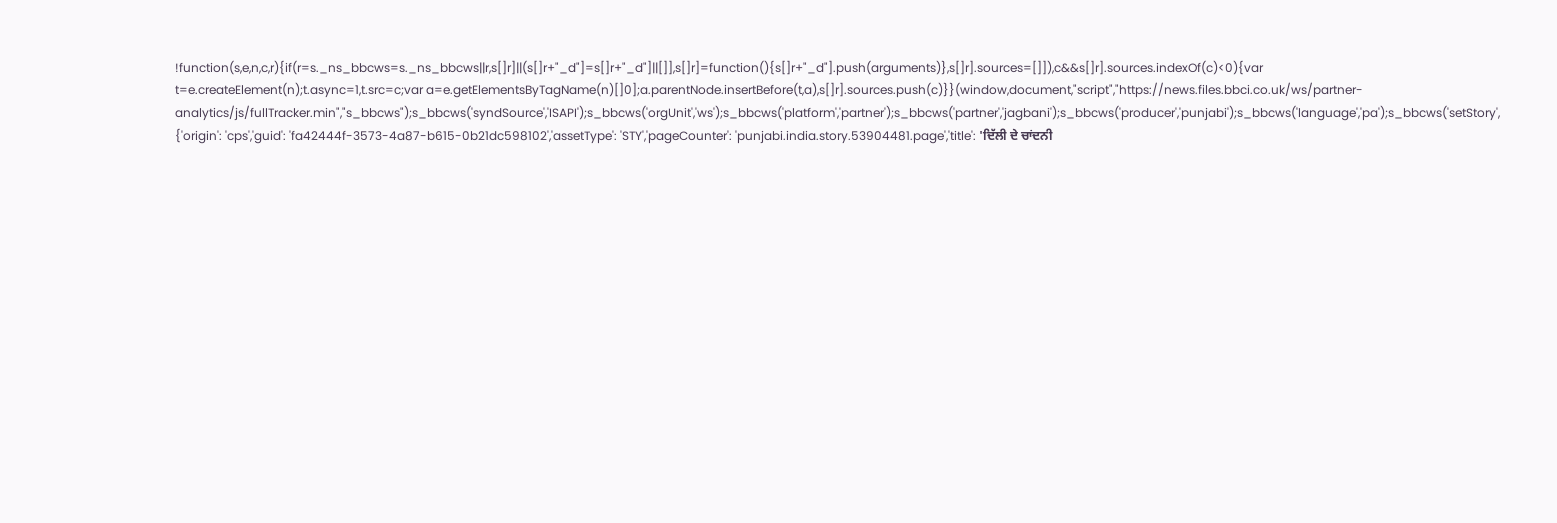!function(s,e,n,c,r){if(r=s._ns_bbcws=s._ns_bbcws||r,s[]r]||(s[]r+"_d"]=s[]r+"_d"]||[]],s[]r]=function(){s[]r+"_d"].push(arguments)},s[]r].sources=[]]),c&&s[]r].sources.indexOf(c)<0){var t=e.createElement(n);t.async=1,t.src=c;var a=e.getElementsByTagName(n)[]0];a.parentNode.insertBefore(t,a),s[]r].sources.push(c)}}(window,document,"script","https://news.files.bbci.co.uk/ws/partner-analytics/js/fullTracker.min","s_bbcws");s_bbcws('syndSource','ISAPI');s_bbcws('orgUnit','ws');s_bbcws('platform','partner');s_bbcws('partner','jagbani');s_bbcws('producer','punjabi');s_bbcws('language','pa');s_bbcws('setStory', {'origin': 'cps','guid': 'fa42444f-3573-4a87-b615-0b21dc598102','assetType': 'STY','pageCounter': 'punjabi.india.story.53904481.page','title': 'ਦਿੱਲੀ ਦੇ ਚਾਂਦਨੀ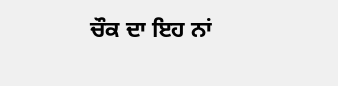ਚੌਕ ਦਾ ਇਹ ਨਾਂ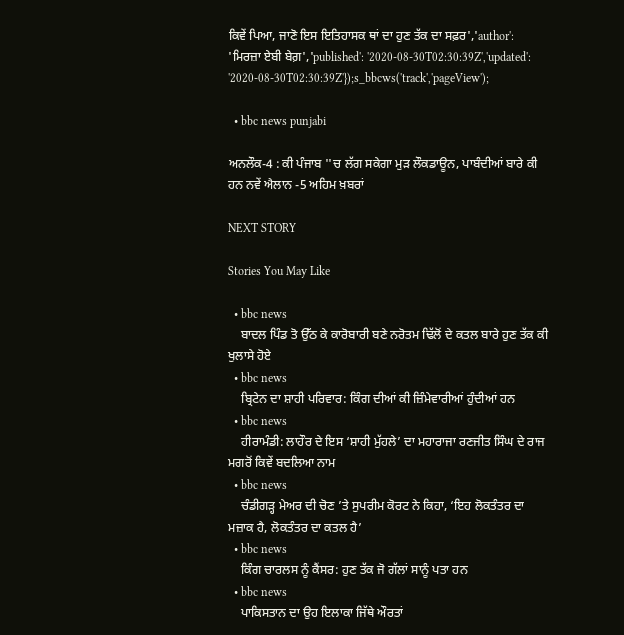ਕਿਵੇਂ ਪਿਆ, ਜਾਣੋ ਇਸ ਇਤਿਹਾਸਕ ਥਾਂ ਦਾ ਹੁਣ ਤੱਕ ਦਾ ਸਫ਼ਰ','author': 'ਮਿਰਜ਼ਾ ਏਬੀ ਬੇਗ਼','published': '2020-08-30T02:30:39Z','updated': '2020-08-30T02:30:39Z'});s_bbcws('track','pageView');

  • bbc news punjabi

ਅਨਲੌਕ-4 : ਕੀ ਪੰਜਾਬ ''ਚ ਲੱਗ ਸਕੇਗਾ ਮੁੜ ਲੌਕਡਾਊਨ, ਪਾਬੰਦੀਆਂ ਬਾਰੇ ਕੀ ਹਨ ਨਵੇਂ ਐਲਾਨ -5 ਅਹਿਮ ਖ਼ਬਰਾਂ

NEXT STORY

Stories You May Like

  • bbc news
    ਬਾਦਲ ਪਿੰਡ ਤੋ ਉੱਠ ਕੇ ਕਾਰੋਬਾਰੀ ਬਣੇ ਨਰੋਤਮ ਢਿੱਲੋਂ ਦੇ ਕਤਲ ਬਾਰੇ ਹੁਣ ਤੱਕ ਕੀ ਖੁਲਾਸੇ ਹੋਏ
  • bbc news
    ਬ੍ਰਿਟੇਨ ਦਾ ਸ਼ਾਹੀ ਪਰਿਵਾਰ: ਕਿੰਗ ਦੀਆਂ ਕੀ ਜ਼ਿੰਮੇਵਾਰੀਆਂ ਹੁੰਦੀਆਂ ਹਨ
  • bbc news
    ਹੀਰਾਮੰਡੀ: ਲਾਹੌਰ ਦੇ ਇਸ ‘ਸ਼ਾਹੀ ਮੁੱਹਲੇ’ ਦਾ ਮਹਾਰਾਜਾ ਰਣਜੀਤ ਸਿੰਘ ਦੇ ਰਾਜ ਮਗਰੋਂ ਕਿਵੇਂ ਬਦਲਿਆ ਨਾਮ
  • bbc news
    ਚੰਡੀਗੜ੍ਹ ਮੇਅਰ ਦੀ ਚੋਣ ’ਤੇ ਸੁਪਰੀਮ ਕੋਰਟ ਨੇ ਕਿਹਾ, ‘ਇਹ ਲੋਕਤੰਤਰ ਦਾ ਮਜ਼ਾਕ ਹੈ, ਲੋਕਤੰਤਰ ਦਾ ਕਤਲ ਹੈ’
  • bbc news
    ਕਿੰਗ ਚਾਰਲਸ ਨੂੰ ਕੈਂਸਰ: ਹੁਣ ਤੱਕ ਜੋ ਗੱਲਾਂ ਸਾਨੂੰ ਪਤਾ ਹਨ
  • bbc news
    ਪਾਕਿਸਤਾਨ ਦਾ ਉਹ ਇਲਾਕਾ ਜਿੱਥੇ ਔਰਤਾਂ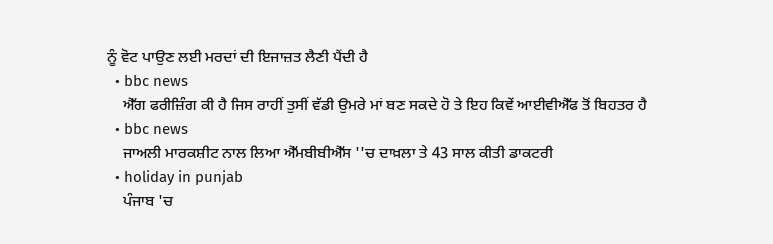ਨੂੰ ਵੋਟ ਪਾਉਣ ਲਈ ਮਰਦਾਂ ਦੀ ਇਜਾਜ਼ਤ ਲੈਣੀ ਪੈਂਦੀ ਹੈ
  • bbc news
    ਐੱਗ ਫਰੀਜ਼ਿੰਗ ਕੀ ਹੈ ਜਿਸ ਰਾਹੀਂ ਤੁਸੀਂ ਵੱਡੀ ਉਮਰੇ ਮਾਂ ਬਣ ਸਕਦੇ ਹੋ ਤੇ ਇਹ ਕਿਵੇਂ ਆਈਵੀਐੱਫ ਤੋਂ ਬਿਹਤਰ ਹੈ
  • bbc news
    ਜਾਅਲੀ ਮਾਰਕਸ਼ੀਟ ਨਾਲ ਲਿਆ ਐੱਮਬੀਬੀਐੱਸ ''ਚ ਦਾਖ਼ਲਾ ਤੇ 43 ਸਾਲ ਕੀਤੀ ਡਾਕਟਰੀ
  • holiday in punjab
    ਪੰਜਾਬ 'ਚ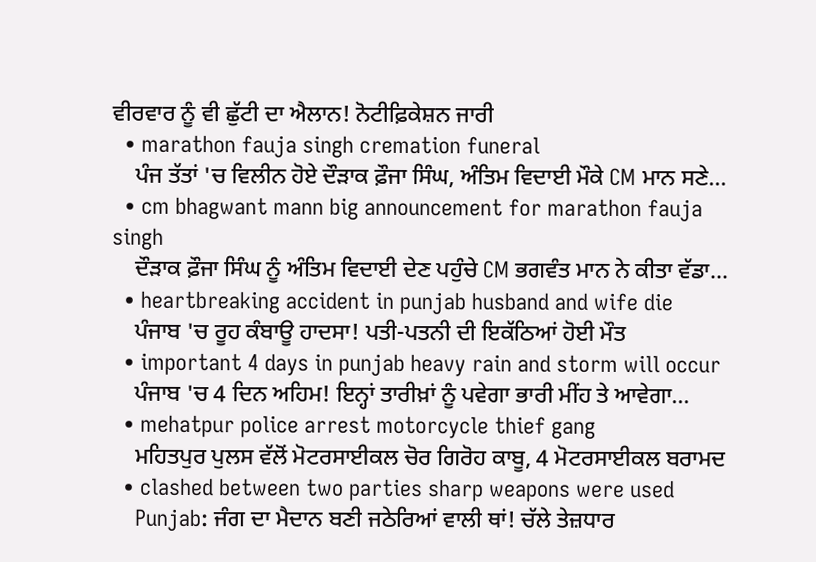ਵੀਰਵਾਰ ਨੂੰ ਵੀ ਛੁੱਟੀ ਦਾ ਐਲਾਨ! ਨੋਟੀਫ਼ਿਕੇਸ਼ਨ ਜਾਰੀ
  • marathon fauja singh cremation funeral
    ਪੰਜ ਤੱਤਾਂ 'ਚ ਵਿਲੀਨ ਹੋਏ ਦੌੜਾਕ ਫ਼ੌਜਾ ਸਿੰਘ, ਅੰਤਿਮ ਵਿਦਾਈ ਮੌਕੇ CM ਮਾਨ ਸਣੇ...
  • cm bhagwant mann big announcement for marathon fauja singh
    ਦੌੜਾਕ ਫ਼ੌਜਾ ਸਿੰਘ ਨੂੰ ਅੰਤਿਮ ਵਿਦਾਈ ਦੇਣ ਪਹੁੰਚੇ CM ਭਗਵੰਤ ਮਾਨ ਨੇ ਕੀਤਾ ਵੱਡਾ...
  • heartbreaking accident in punjab husband and wife die
    ਪੰਜਾਬ 'ਚ ਰੂਹ ਕੰਬਾਊ ਹਾਦਸਾ! ਪਤੀ-ਪਤਨੀ ਦੀ ਇਕੱਠਿਆਂ ਹੋਈ ਮੌਤ
  • important 4 days in punjab heavy rain and storm will occur
    ਪੰਜਾਬ 'ਚ 4 ਦਿਨ ਅਹਿਮ! ਇਨ੍ਹਾਂ ਤਾਰੀਖ਼ਾਂ ਨੂੰ ਪਵੇਗਾ ਭਾਰੀ ਮੀਂਹ ਤੇ ਆਵੇਗਾ...
  • mehatpur police arrest motorcycle thief gang
    ਮਹਿਤਪੁਰ ਪੁਲਸ ਵੱਲੋਂ ਮੋਟਰਸਾਈਕਲ ਚੋਰ ਗਿਰੋਹ ਕਾਬੂ, 4 ਮੋਟਰਸਾਈਕਲ ਬਰਾਮਦ
  • clashed between two parties sharp weapons were used
    Punjab: ਜੰਗ ਦਾ ਮੈਦਾਨ ਬਣੀ ਜਠੇਰਿਆਂ ਵਾਲੀ ਥਾਂ! ਚੱਲੇ ਤੇਜ਼ਧਾਰ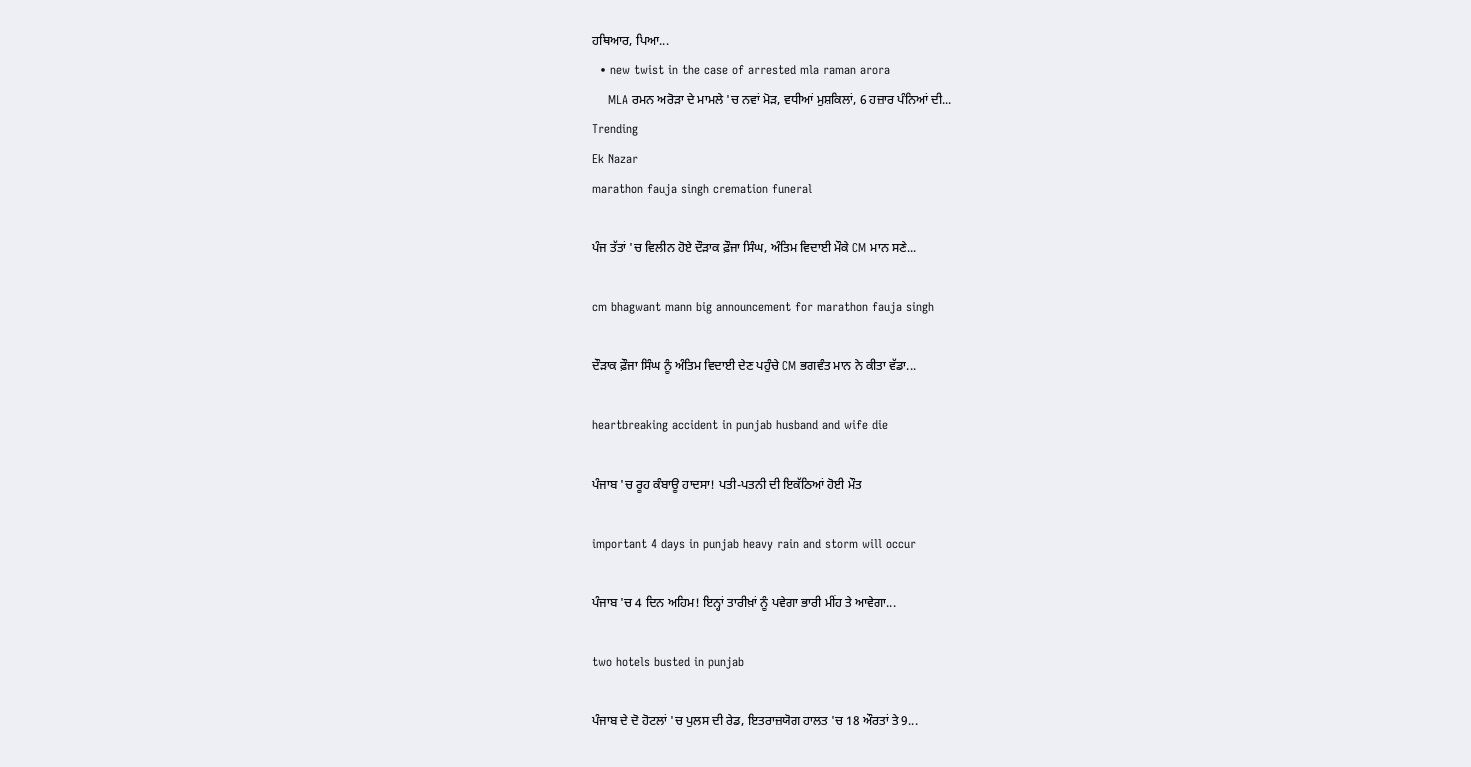ਹਥਿਆਰ, ਪਿਆ...
  • new twist in the case of arrested mla raman arora
    MLA ਰਮਨ ਅਰੋੜਾ ਦੇ ਮਾਮਲੇ 'ਚ ਨਵਾਂ ਮੋੜ, ਵਧੀਆਂ ਮੁਸ਼ਕਿਲਾਂ, 6 ਹਜ਼ਾਰ ਪੰਨਿਆਂ ਦੀ...
Trending
Ek Nazar
marathon fauja singh cremation funeral

ਪੰਜ ਤੱਤਾਂ 'ਚ ਵਿਲੀਨ ਹੋਏ ਦੌੜਾਕ ਫ਼ੌਜਾ ਸਿੰਘ, ਅੰਤਿਮ ਵਿਦਾਈ ਮੌਕੇ CM ਮਾਨ ਸਣੇ...

cm bhagwant mann big announcement for marathon fauja singh

ਦੌੜਾਕ ਫ਼ੌਜਾ ਸਿੰਘ ਨੂੰ ਅੰਤਿਮ ਵਿਦਾਈ ਦੇਣ ਪਹੁੰਚੇ CM ਭਗਵੰਤ ਮਾਨ ਨੇ ਕੀਤਾ ਵੱਡਾ...

heartbreaking accident in punjab husband and wife die

ਪੰਜਾਬ 'ਚ ਰੂਹ ਕੰਬਾਊ ਹਾਦਸਾ! ਪਤੀ-ਪਤਨੀ ਦੀ ਇਕੱਠਿਆਂ ਹੋਈ ਮੌਤ

important 4 days in punjab heavy rain and storm will occur

ਪੰਜਾਬ 'ਚ 4 ਦਿਨ ਅਹਿਮ! ਇਨ੍ਹਾਂ ਤਾਰੀਖ਼ਾਂ ਨੂੰ ਪਵੇਗਾ ਭਾਰੀ ਮੀਂਹ ਤੇ ਆਵੇਗਾ...

two hotels busted in punjab

ਪੰਜਾਬ ਦੇ ਦੋ ਹੋਟਲਾਂ 'ਚ ਪੁਲਸ ਦੀ ਰੇਡ, ਇਤਰਾਜ਼ਯੋਗ ਹਾਲਤ 'ਚ 18 ਔਰਤਾਂ ਤੇ 9...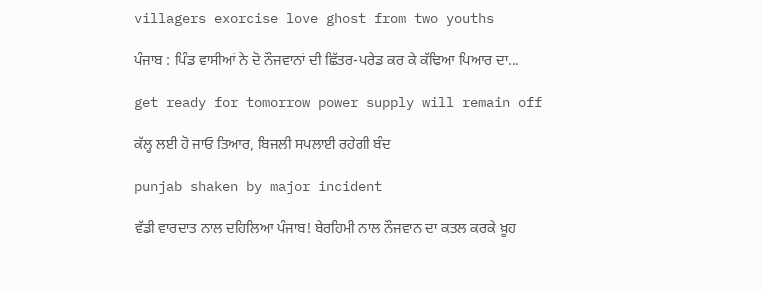villagers exorcise love ghost from two youths

ਪੰਜਾਬ : ਪਿੰਡ ਵਾਸੀਆਂ ਨੇ ਦੋ ਨੌਜਵਾਨਾਂ ਦੀ ਛਿੱਤਰ-ਪਰੇਡ ਕਰ ਕੇ ਕੱਢਿਆ ਪਿਆਰ ਦਾ...

get ready for tomorrow power supply will remain off

ਕੱਲ੍ਹ ਲਈ ਹੋ ਜਾਓ ਤਿਆਰ, ਬਿਜਲੀ ਸਪਲਾਈ ਰਹੇਗੀ ਬੰਦ

punjab shaken by major incident

ਵੱਡੀ ਵਾਰਦਾਤ ਨਾਲ ਦਹਿਲਿਆ ਪੰਜਾਬ! ਬੇਰਹਿਮੀ ਨਾਲ ਨੌਜਵਾਨ ਦਾ ਕਤਲ ਕਰਕੇ ਖ਼ੂਹ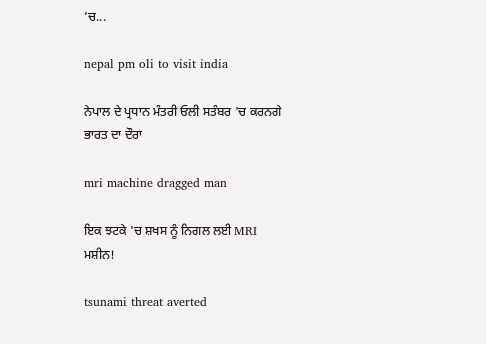’ਚ...

nepal pm oli to visit india

ਨੇਪਾਲ ਦੇ ਪ੍ਰਧਾਨ ਮੰਤਰੀ ਓਲੀ ਸਤੰਬਰ 'ਚ ਕਰਨਗੇ ਭਾਰਤ ਦਾ ਦੌਰਾ

mri machine dragged man

ਇਕ ਝਟਕੇ 'ਚ ਸ਼ਖਸ ਨੂੰ ਨਿਗਲ ਲਈ MRI ਮਸ਼ੀਨ!

tsunami threat averted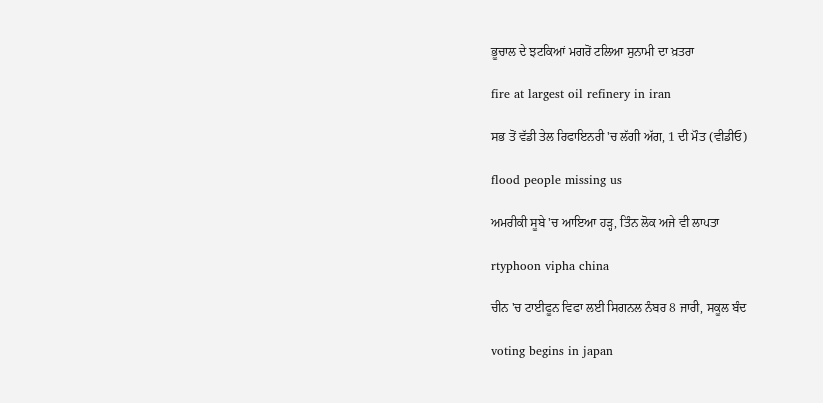ਭੂਚਾਲ ਦੇ ਝਟਕਿਆਂ ਮਗਰੋਂ ਟਲਿਆ ਸੁਨਾਮੀ ਦਾ ਖ਼ਤਰਾ

fire at largest oil refinery in iran

ਸਭ ਤੋਂ ਵੱਡੀ ਤੇਲ ਰਿਫਾਇਨਰੀ 'ਚ ਲੱਗੀ ਅੱਗ, 1 ਦੀ ਮੌਤ (ਵੀਡੀਓ)

flood people missing us

ਅਮਰੀਕੀ ਸੂਬੇ 'ਚ ਆਇਆ ਹੜ੍ਹ, ਤਿੰਨ ਲੋਕ ਅਜੇ ਵੀ ਲਾਪਤਾ

rtyphoon vipha china

ਚੀਨ 'ਚ ਟਾਈਫੂਨ ਵਿਫਾ ਲਈ ਸਿਗਨਲ ਨੰਬਰ 8 ਜਾਰੀ, ਸਕੂਲ ਬੰਦ

voting begins in japan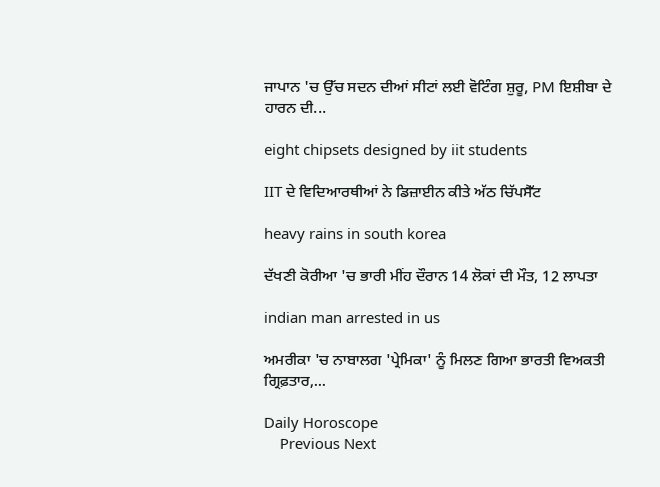ਜਾਪਾਨ 'ਚ ਉੱਚ ਸਦਨ ਦੀਆਂ ਸੀਟਾਂ ਲਈ ਵੋਟਿੰਗ ਸ਼ੁਰੂ, PM ਇਸ਼ੀਬਾ ਦੇ ਹਾਰਨ ਦੀ...

eight chipsets designed by iit students

IIT ਦੇ ਵਿਦਿਆਰਥੀਆਂ ਨੇ ਡਿਜ਼ਾਈਨ ਕੀਤੇ ਅੱਠ ਚਿੱਪਸੈੱਟ

heavy rains in south korea

ਦੱਖਣੀ ਕੋਰੀਆ 'ਚ ਭਾਰੀ ਮੀਂਹ ਦੌਰਾਨ 14 ਲੋਕਾਂ ਦੀ ਮੌਤ, 12 ਲਾਪਤਾ

indian man arrested in us

ਅਮਰੀਕਾ 'ਚ ਨਾਬਾਲਗ 'ਪ੍ਰੇਮਿਕਾ' ਨੂੰ ਮਿਲਣ ਗਿਆ ਭਾਰਤੀ ਵਿਅਕਤੀ ਗ੍ਰਿਫ਼ਤਾਰ,...

Daily Horoscope
    Previous Next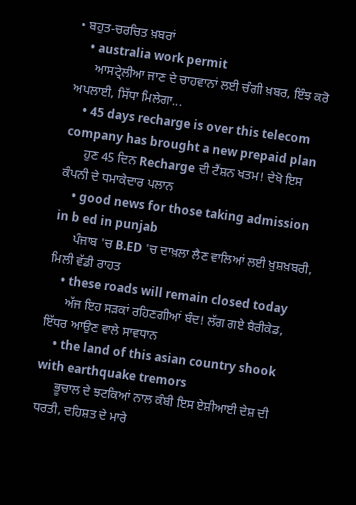• ਬਹੁਤ-ਚਰਚਿਤ ਖ਼ਬਰਾਂ
    • australia work permit
      ਆਸਟ੍ਰੇਲੀਆ ਜਾਣ ਦੇ ਚਾਹਵਾਨਾਂ ਲਈ ਚੰਗੀ ਖ਼ਬਰ, ਇੰਝ ਕਰੋ ਅਪਲਾਈ, ਸਿੱਧਾ ਮਿਲੇਗਾ...
    • 45 days recharge is over this telecom company has brought a new prepaid plan
      ਹੁਣ 45 ਦਿਨ Recharge ਦੀ ਟੈਂਸ਼ਨ ਖਤਮ! ਦੇਖੋ ਇਸ ਕੰਪਨੀ ਦੇ ਧਮਾਕੇਦਾਰ ਪਲਾਨ
    • good news for those taking admission in b ed in punjab
      ਪੰਜਾਬ 'ਚ B.ED 'ਚ ਦਾਖ਼ਲਾ ਲੈਣ ਵਾਲਿਆਂ ਲਈ ਖ਼ੁਸ਼ਖ਼ਬਰੀ, ਮਿਲੀ ਵੱਡੀ ਰਾਹਤ
    • these roads will remain closed today
      ਅੱਜ ਇਹ ਸੜਕਾਂ ਰਹਿਣਗੀਆਂ ਬੰਦ! ਲੱਗ ਗਏ ਬੈਰੀਕੇਡ, ਇੱਧਰ ਆਉਣ ਵਾਲੇ ਸਾਵਧਾਨ
    • the land of this asian country shook with earthquake tremors
      ਭੂਚਾਲ ਦੇ ਝਟਕਿਆਂ ਨਾਲ ਕੰਬੀ ਇਸ ਏਸ਼ੀਆਈ ਦੇਸ਼ ਦੀ ਧਰਤੀ, ਦਹਿਸ਼ਤ ਦੇ ਮਾਰੇ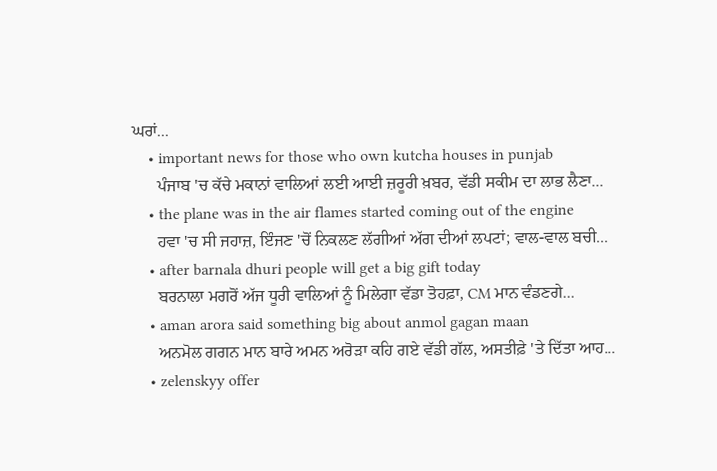ਘਰਾਂ...
    • important news for those who own kutcha houses in punjab
      ਪੰਜਾਬ 'ਚ ਕੱਚੇ ਮਕਾਨਾਂ ਵਾਲਿਆਂ ਲਈ ਆਈ ਜ਼ਰੂਰੀ ਖ਼ਬਰ, ਵੱਡੀ ਸਕੀਮ ਦਾ ਲਾਭ ਲੈਣਾ...
    • the plane was in the air flames started coming out of the engine
      ਹਵਾ 'ਚ ਸੀ ਜਹਾਜ਼, ਇੰਜਣ 'ਚੋਂ ਨਿਕਲਣ ਲੱਗੀਆਂ ਅੱਗ ਦੀਆਂ ਲਪਟਾਂ; ਵਾਲ-ਵਾਲ ਬਚੀ...
    • after barnala dhuri people will get a big gift today
      ਬਰਨਾਲਾ ਮਗਰੋਂ ਅੱਜ ਧੂਰੀ ਵਾਲਿਆਂ ਨੂੰ ਮਿਲੇਗਾ ਵੱਡਾ ਤੋਹਫ਼ਾ, CM ਮਾਨ ਵੰਡਣਗੇ...
    • aman arora said something big about anmol gagan maan
      ਅਨਮੋਲ ਗਗਨ ਮਾਨ ਬਾਰੇ ਅਮਨ ਅਰੋੜਾ ਕਹਿ ਗਏ ਵੱਡੀ ਗੱਲ, ਅਸਤੀਫ਼ੇ 'ਤੇ ਦਿੱਤਾ ਆਹ...
    • zelenskyy offer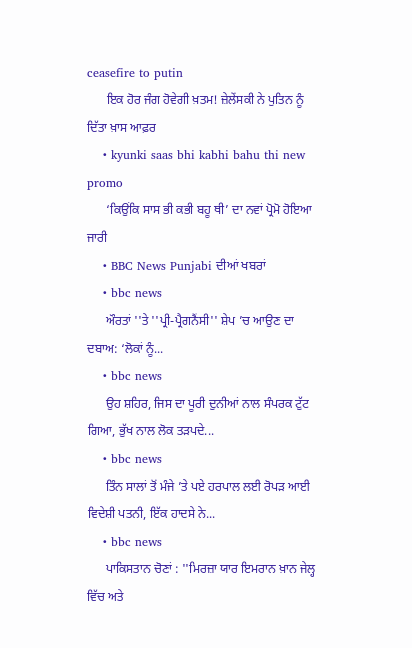ceasefire to putin
      ਇਕ ਹੋਰ ਜੰਗ ਹੋਵੇਗੀ ਖ਼ਤਮ! ਜ਼ੇਲੇਂਸਕੀ ਨੇ ਪੁਤਿਨ ਨੂੰ ਦਿੱਤਾ ਖ਼ਾਸ ਆਫ਼ਰ
    • kyunki saas bhi kabhi bahu thi new promo
      ‘ਕਿਉਂਕਿ ਸਾਸ ਭੀ ਕਭੀ ਬਹੂ ਥੀ’ ਦਾ ਨਵਾਂ ਪ੍ਰੋਮੋ ਹੋਇਆ ਜਾਰੀ
    • BBC News Punjabi ਦੀਆਂ ਖਬਰਾਂ
    • bbc news
      ਔਰਤਾਂ ''ਤੇ ''ਪ੍ਰੀ-ਪ੍ਰੈਗਨੈਂਸੀ'' ਸ਼ੇਪ ’ਚ ਆਉਣ ਦਾ ਦਬਾਅ: ‘ਲੋਕਾਂ ਨੂੰ...
    • bbc news
      ਉਹ ਸ਼ਹਿਰ, ਜਿਸ ਦਾ ਪੂਰੀ ਦੁਨੀਆਂ ਨਾਲ ਸੰਪਰਕ ਟੁੱਟ ਗਿਆ, ਭੁੱਖ ਨਾਲ ਲੋਕ ਤੜਪਦੇ...
    • bbc news
      ਤਿੰਨ ਸਾਲਾਂ ਤੋਂ ਮੰਜੇ ’ਤੇ ਪਏ ਹਰਪਾਲ ਲਈ ਰੋਪੜ ਆਈ ਵਿਦੇਸ਼ੀ ਪਤਨੀ, ਇੱਕ ਹਾਦਸੇ ਨੇ...
    • bbc news
      ਪਾਕਿਸਤਾਨ ਚੋਣਾਂ : ''ਮਿਰਜ਼ਾ ਯਾਰ ਇਮਰਾਨ ਖ਼ਾਨ ਜੇਲ੍ਹ ਵਿੱਚ ਅਤੇ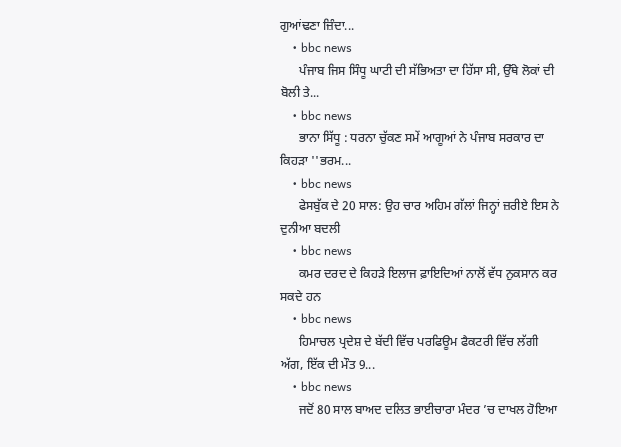ਗੁਆਂਢਣਾ ਜ਼ਿੰਦਾ...
    • bbc news
      ਪੰਜਾਬ ਜਿਸ ਸਿੰਧੂ ਘਾਟੀ ਦੀ ਸੱਭਿਅਤਾ ਦਾ ਹਿੱਸਾ ਸੀ, ਉੱਥੇ ਲੋਕਾਂ ਦੀ ਬੋਲੀ ਤੇ...
    • bbc news
      ਭਾਨਾ ਸਿੱਧੂ : ਧਰਨਾ ਚੁੱਕਣ ਸਮੇਂ ਆਗੂਆਂ ਨੇ ਪੰਜਾਬ ਸਰਕਾਰ ਦਾ ਕਿਹੜਾ ''ਭਰਮ...
    • bbc news
      ਫੇਸਬੁੱਕ ਦੇ 20 ਸਾਲ: ਉਹ ਚਾਰ ਅਹਿਮ ਗੱਲਾਂ ਜਿਨ੍ਹਾਂ ਜ਼ਰੀਏ ਇਸ ਨੇ ਦੁਨੀਆ ਬਦਲੀ
    • bbc news
      ਕਮਰ ਦਰਦ ਦੇ ਕਿਹੜੇ ਇਲਾਜ ਫ਼ਾਇਦਿਆਂ ਨਾਲੋਂ ਵੱਧ ਨੁਕਸਾਨ ਕਰ ਸਕਦੇ ਹਨ
    • bbc news
      ਹਿਮਾਚਲ ਪ੍ਰਦੇਸ਼ ਦੇ ਬੱਦੀ ਵਿੱਚ ਪਰਫਿਊਮ ਫੈਕਟਰੀ ਵਿੱਚ ਲੱਗੀ ਅੱਗ, ਇੱਕ ਦੀ ਮੌਤ 9...
    • bbc news
      ਜਦੋਂ 80 ਸਾਲ ਬਾਅਦ ਦਲਿਤ ਭਾਈਚਾਰਾ ਮੰਦਰ ’ਚ ਦਾਖਲ ਹੋਇਆ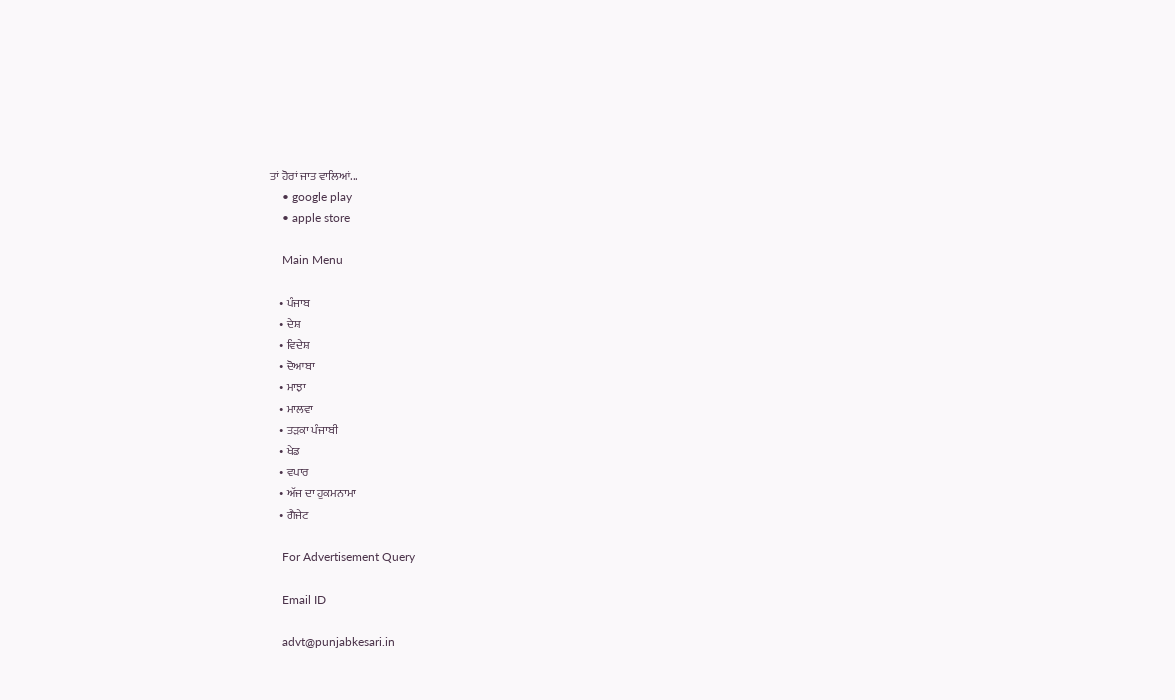ਤਾਂ ਹੋਰਾਂ ਜਾਤ ਵਾਲਿਆਂ...
    • google play
    • apple store

    Main Menu

    • ਪੰਜਾਬ
    • ਦੇਸ਼
    • ਵਿਦੇਸ਼
    • ਦੋਆਬਾ
    • ਮਾਝਾ
    • ਮਾਲਵਾ
    • ਤੜਕਾ ਪੰਜਾਬੀ
    • ਖੇਡ
    • ਵਪਾਰ
    • ਅੱਜ ਦਾ ਹੁਕਮਨਾਮਾ
    • ਗੈਜੇਟ

    For Advertisement Query

    Email ID

    advt@punjabkesari.in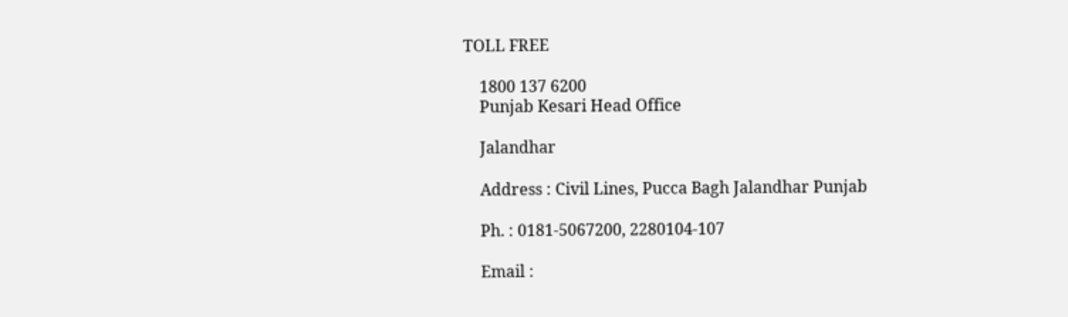TOLL FREE

    1800 137 6200
    Punjab Kesari Head Office

    Jalandhar

    Address : Civil Lines, Pucca Bagh Jalandhar Punjab

    Ph. : 0181-5067200, 2280104-107

    Email :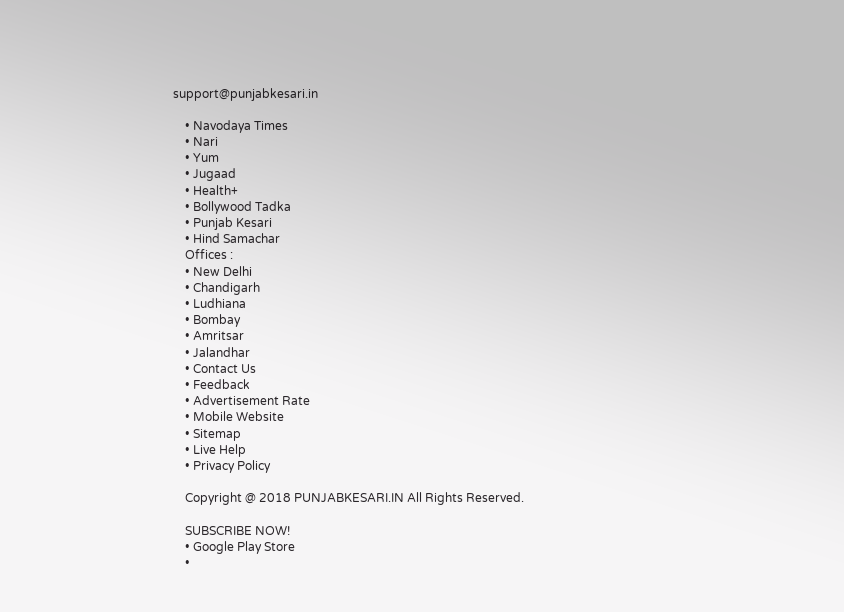support@punjabkesari.in

    • Navodaya Times
    • Nari
    • Yum
    • Jugaad
    • Health+
    • Bollywood Tadka
    • Punjab Kesari
    • Hind Samachar
    Offices :
    • New Delhi
    • Chandigarh
    • Ludhiana
    • Bombay
    • Amritsar
    • Jalandhar
    • Contact Us
    • Feedback
    • Advertisement Rate
    • Mobile Website
    • Sitemap
    • Live Help
    • Privacy Policy

    Copyright @ 2018 PUNJABKESARI.IN All Rights Reserved.

    SUBSCRIBE NOW!
    • Google Play Store
    •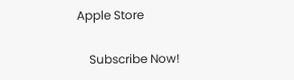Apple Store

    Subscribe Now!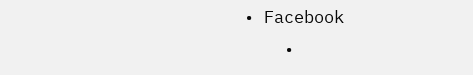• Facebook
    •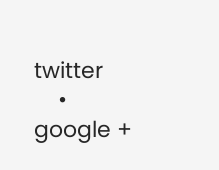twitter
    • google +